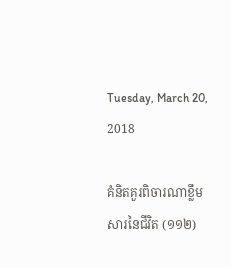Tuesday, March 20, 2018

គំនិតគួរពិចារណាខ្លឹមសារនៃជីវិត (១១២)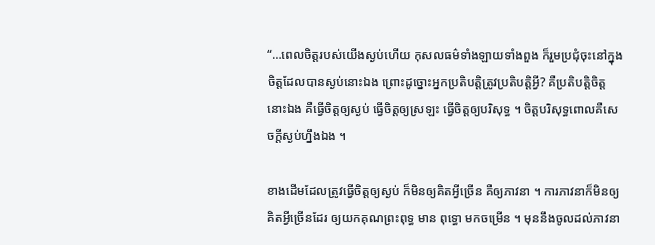“…ពេលចិត្តរបស់យើងស្ងប់ហើយ កុសលធម៌ទាំងឡាយទាំងពួង ក៏រួមប្រជុំចុះនៅក្នុងចិត្តដែលបានស្ងប់នោះឯង ព្រោះដូច្នោះអ្នកប្រតិបត្តិត្រូវប្រតិបត្តិអ្វី? គឺប្រតិបត្តិចិត្តនោះឯង គឺធ្វើចិត្តឲ្យស្ងប់ ធ្វើចិត្តឲ្យស្រឡះ ធ្វើចិត្តឲ្យបរិសុទ្ធ ។ ចិត្តបរិសុទ្ធពោលគឺសេចក្ដីស្ងប់ហ្នឹងឯង ។

ខាងដើមដែលត្រូវធ្វើចិត្តឲ្យស្ងប់ ក៏មិនឲ្យគិតអ្វីច្រើន គឺឲ្យភាវនា ។ ការភាវនាក៏មិនឲ្យគិតអ្វីច្រើនដែរ ឲ្យយកគុណព្រះពុទ្ធ មាន ពុទ្ធោ មកចម្រើន ។ មុននឹងចូលដល់ភាវនា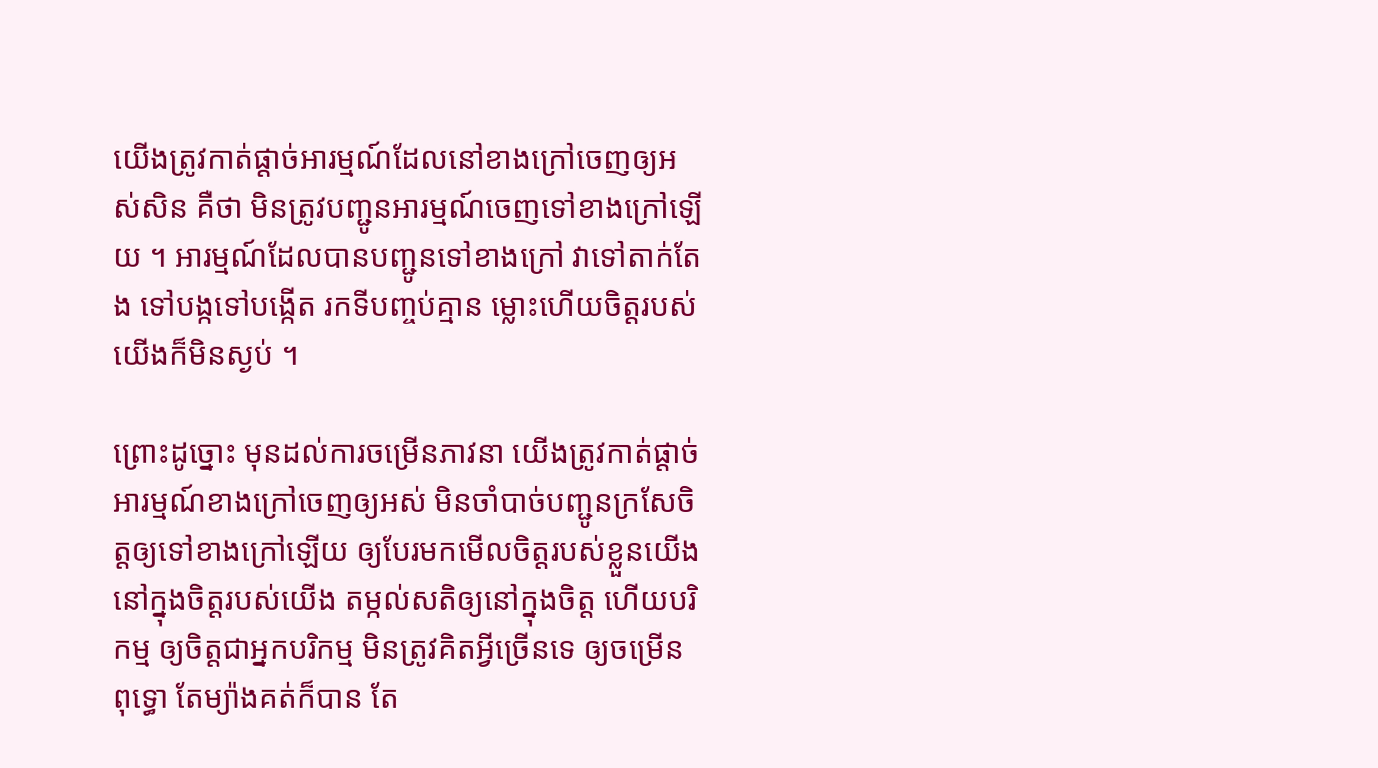យើងត្រូវកាត់ផ្ដាច់អារម្មណ៍ដែលនៅខាងក្រៅចេញឲ្យអស់សិន គឺថា មិនត្រូវបញ្ជូនអារម្មណ៍ចេញទៅខាងក្រៅឡើយ ។ អារម្មណ៍ដែលបានបញ្ជូនទៅខាងក្រៅ វាទៅតាក់តែង ទៅបង្កទៅបង្កើត រកទីបញ្ចប់គ្មាន ម្លោះហើយចិត្តរបស់យើងក៏មិនស្ងប់ ។

ព្រោះដូច្នោះ មុនដល់ការចម្រើនភាវនា យើងត្រូវកាត់ផ្ដាច់អារម្មណ៍ខាងក្រៅចេញឲ្យអស់ មិនចាំបាច់បញ្ជូនក្រសែចិត្តឲ្យទៅខាងក្រៅឡើយ ឲ្យបែរមកមើលចិត្តរបស់ខ្លួនយើង នៅក្នុងចិត្តរបស់យើង តម្កល់សតិឲ្យនៅក្នុងចិត្ត ហើយបរិកម្ម ឲ្យចិត្តជាអ្នកបរិកម្ម មិនត្រូវគិតអ្វីច្រើនទេ ឲ្យចម្រើន ពុទ្ធោ តែម្យ៉ាងគត់ក៏បាន តែ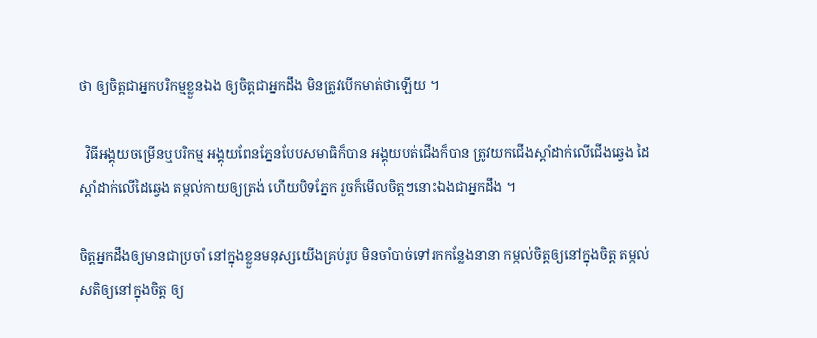ថា ឲ្យចិត្តជាអ្នកបរិកម្មខ្លួនឯង ឲ្យចិត្តជាអ្នកដឹង មិនត្រូវបើកមាត់ថាឡើយ ។

  វិធីអង្គុយចម្រើនឬបរិកម្ម អង្គុយពែនភ្នែនបែបសមាធិក៏បាន អង្គុយបត់ជើងក៏បាន ត្រូវយកជើងស្ដាំដាក់លើជើងឆ្វេង ដៃស្ដាំដាក់លើដៃឆ្វេង តម្កល់កាយឲ្យត្រង់ ហើយបិទភ្នែក រួចក៏មើលចិត្តៗនោះឯងជាអ្នកដឹង ។

ចិត្តអ្នកដឹងឲ្យមានជាប្រចាំ នៅក្នុងខ្លួនមនុស្សយើងគ្រប់រូប មិនចាំបាច់ទៅរកកន្លែងនានា កម្កល់ចិត្តឲ្យនៅក្នុងចិត្ត តម្កល់សតិឲ្យនៅក្នុងចិត្ត ឲ្យ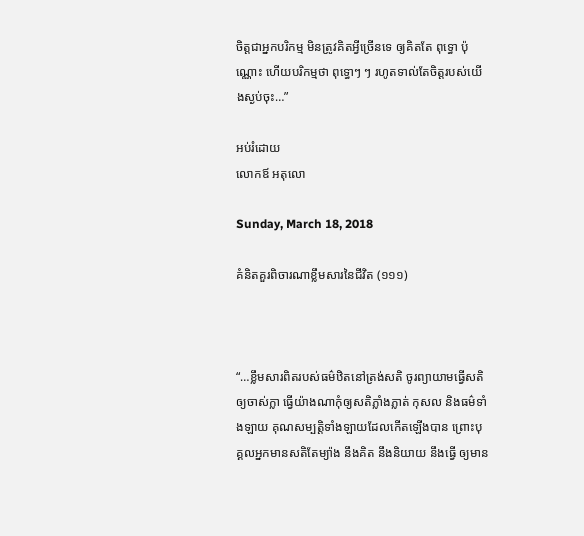ចិត្តជាអ្នកបរិកម្ម មិនត្រូវគិតអ្វីច្រើនទេ ឲ្យគិតតែ ពុទ្ធោ ប៉ុណ្ណោះ ហើយបរិកម្មថា ពុទ្ធោៗ ៗ រហូតទាល់តែចិត្តរបស់យើងស្ងប់ចុះ…”

អប់រំដោយ
លោកឪ អតុលោ

Sunday, March 18, 2018

គំនិតគួរពិចារណាខ្លឹមសារនៃជីវិត (១១១)



“…ខ្លឹមសារពិតរបស់ធម៌ឋិតនៅត្រង់សតិ ចូរព្យាយាមធ្វើសតិឲ្យចាស់ក្លា ធ្វើយ៉ាងណាកុំឲ្យសតិភ្លាំងភ្លាត់ កុសល និងធម៌ទាំងឡាយ គុណសម្បត្តិទាំងឡាយដែលកើតឡើងបាន ព្រោះបុគ្គលអ្នកមានសតិតែម្យ៉ាង នឹងគិត នឹងនិយាយ នឹងធ្វើ ឲ្យមាន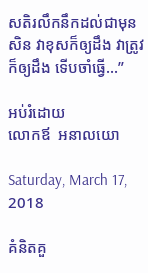សតិរលឹកនឹកដល់ជាមុនសិន វាខុសក៏ឲ្យដឹង វាត្រូវក៏ឲ្យដឹង ទើបចាំធ្វើ…”

អប់រំដោយ
លោកឪ  អនាលយោ

Saturday, March 17, 2018

គំនិតគួ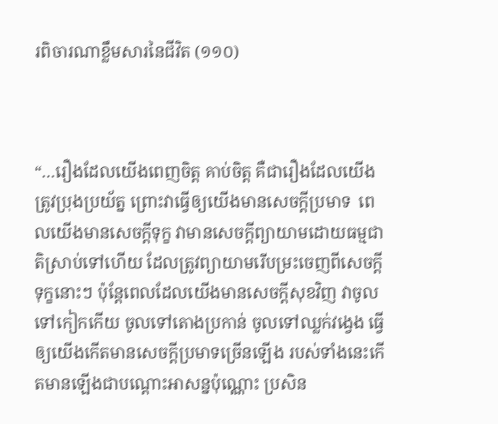រពិចារណាខ្លឹមសារនៃជីវិត (១១០)



“…រឿងដែលយើងពេញចិត្ត គាប់ចិត្ត គឺជារឿងដែលយើងត្រូវប្រុងប្រយ័ត្ន ព្រោះវាធ្វើឲ្យយើងមានសេចក្ដីប្រមាទ  ពេលយើងមានសេចក្ដីទុក្ខ វាមានសេចក្ដីព្យាយាមដោយធម្មជាតិស្រាប់ទៅហើយ ដែលត្រូវព្យាយាមរើបម្រះចេញពីសេចក្ដីទុក្ខនោះៗ ប៉ុន្តែពេលដែលយើងមានសេចក្ដីសុខវិញ វាចូលទៅកៀកកើយ ចូលទៅតោងប្រកាន់ ចូលទៅឈ្លក់វង្វេង ធ្វើឲ្យយើងកើតមានសេចក្ដីប្រមាទច្រើនឡើង របស់ទាំងនេះកើតមានឡើងជាបណ្ដោះអាសន្នប៉ុណ្ណោះ ប្រសិន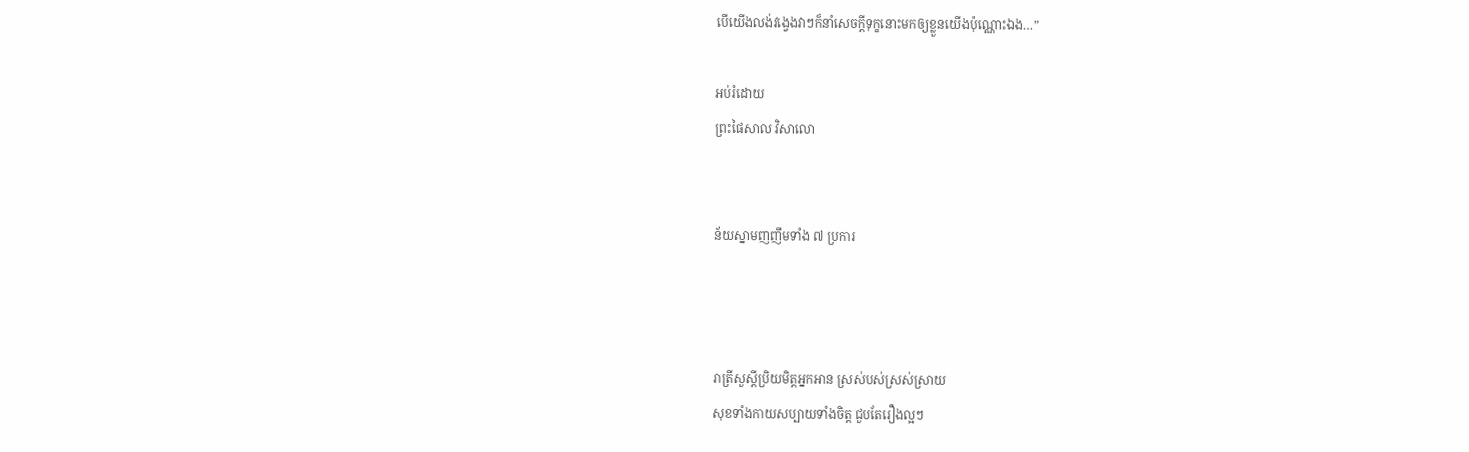បើយើងលង់វង្វេងវាៗក៏នាំសេចក្ដីទុក្ខនោះមកឲ្យខ្លួនយើងប៉ុណ្ណោះឯង…”

អប់រំដោយ
ព្រះផៃសាល វិសាលោ


ន័យស្នាមញញឹមទាំង ៧ ប្រការ



រាត្រីសួស្ដីប្រិយមិត្តអ្នកអាន ស្រស់បស់ស្រស់ស្រាយ
សុខទាំងកាយសប្បាយទាំងចិត្ត ជួបតែរឿងល្អៗ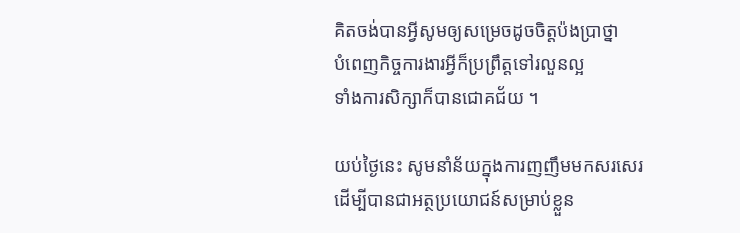គិតចង់បានអ្វីសូមឲ្យសម្រេចដូចចិត្តប៉ងប្រាថ្នា
បំពេញកិច្ចការងារអ្វីក៏ប្រព្រឹត្តទៅរលួនល្អ
ទាំងការសិក្សាក៏បានជោគជ័យ ។

យប់ថ្ងៃនេះ សូមនាំន័យក្នុងការញញឹមមកសរសេរ
ដើម្បីបានជាអត្ថប្រយោជន៍សម្រាប់ខ្លួន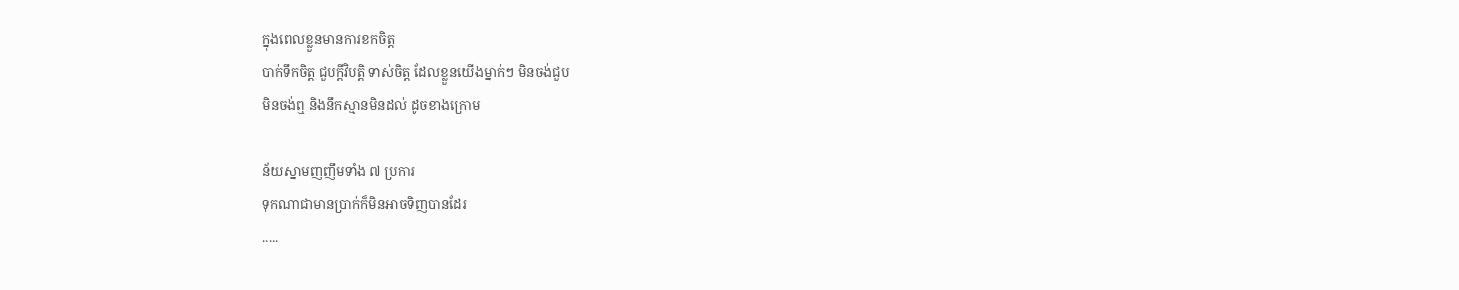ក្នុងពេលខ្លួនមានការខកចិត្ត
បាក់ទឹកចិត្ត ជួបក្ដីវិបត្តិ ទាស់ចិត្ត ដែលខ្លួនយើងម្នាក់ៗ មិនចង់ជួប
មិនចង់ឮ និងនឹកស្មានមិនដល់ ដូចខាងក្រោម

ន័យស្នាមញញឹមទាំង ៧ ប្រការ
ទុកណាជាមានប្រាក់ក៏មិនអាចទិញបានដែរ
.....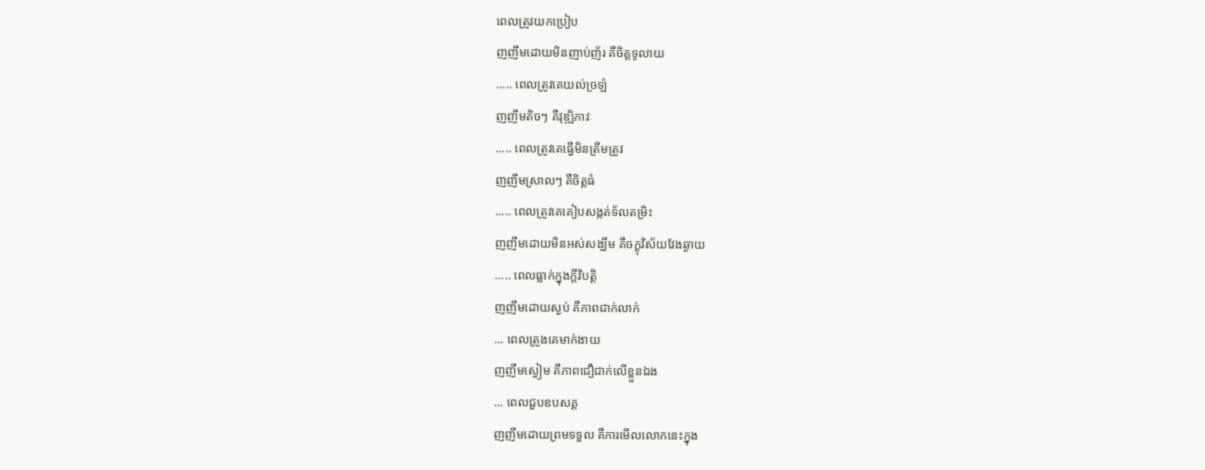ពេលត្រូវយកប្រៀប
ញញឹមដោយមិនញាប់ញ័រ គឺចិត្តទូលាយ
..... ពេលត្រូវគេយល់ច្រឡំ
ញញឹមតិចៗ គឺវុឌ្ឍិភាវៈ
..... ពេលត្រូវគេធ្វើមិនត្រឹមត្រូវ
ញញឹមស្រាលៗ គឺចិត្តធំ
..... ពេលត្រូវគេគៀបសង្កត់ទ័លតម្រិះ
ញញឹមដោយមិនអស់សង្ឃឹម គឺចក្ខុវិស័យវែងឆ្ងាយ
..... ពេលធ្លាក់ក្នុងក្ដីវិបត្តិ
ញញឹមដោយស្ងប់ គឺភាពជាក់លាក់
... ពេលត្រូងគេមាក់ងាយ
ញញឹមស្ងៀម គឺភាពជឿជាក់លើខ្លួនឯង
... ពេលជួបឧបសគ្គ
ញញឹមដោយព្រមទទួល គឺការមើលលោកនេះក្នុង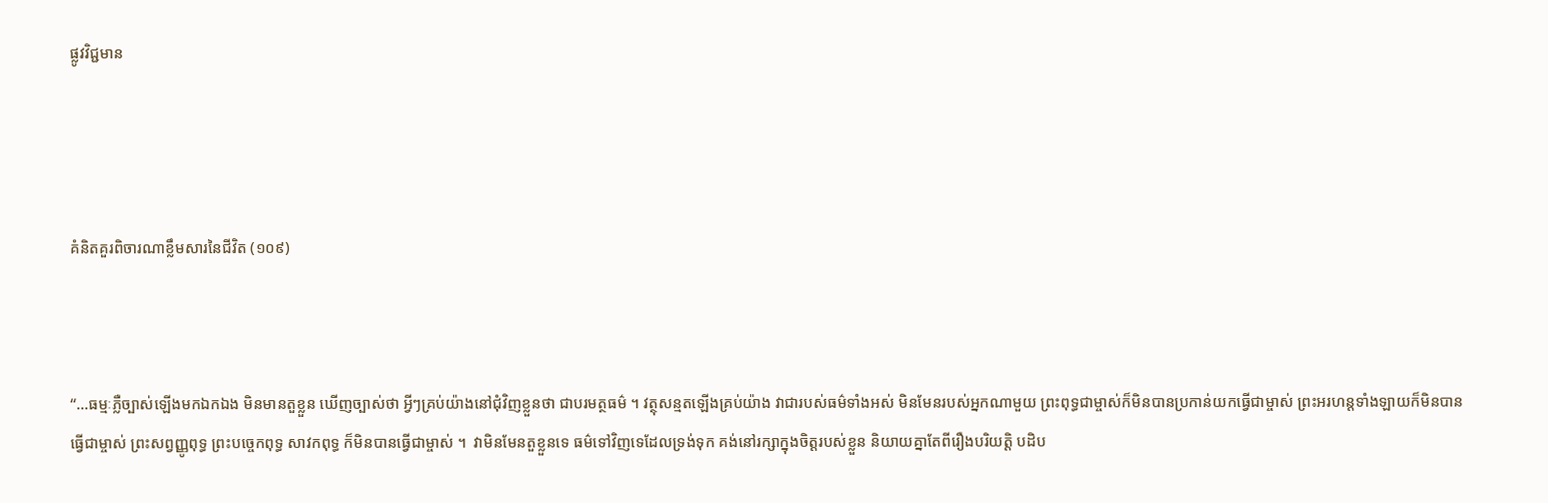ផ្លូវវិជ្ជមាន




គំនិតគួរពិចារណាខ្លឹមសារនៃជីវិត (១០៩)



“…ធម្មៈភ្លឺច្បាស់ឡើងមកឯកឯង មិនមានតួខ្លួន ឃើញច្បាស់ថា អ្វីៗគ្រប់យ៉ាងនៅជុំវិញខ្លួនថា ជាបរមត្ថធម៌ ។ វត្ថុសន្មតឡើងគ្រប់យ៉ាង វាជារបស់ធម៌ទាំងអស់ មិនមែនរបស់អ្នកណាមួយ ព្រះពុទ្ធជាម្ចាស់ក៏មិនបានប្រកាន់យកធ្វើជាម្ចាស់ ព្រះអរហន្តទាំងឡាយក៏មិនបានធ្វើជាម្ចាស់ ព្រះសព្វញ្ញូពុទ្ធ ព្រះបច្ចេកពុទ្ធ សាវកពុទ្ធ ក៏មិនបានធ្វើជាម្ចាស់ ។  វាមិនមែនតួខ្លួនទេ ធម៌ទៅវិញទេដែលទ្រង់ទុក គង់នៅរក្សាក្នុងចិត្តរបស់ខ្លួន និយាយគ្នាតែពីរឿងបរិយត្តិ បដិប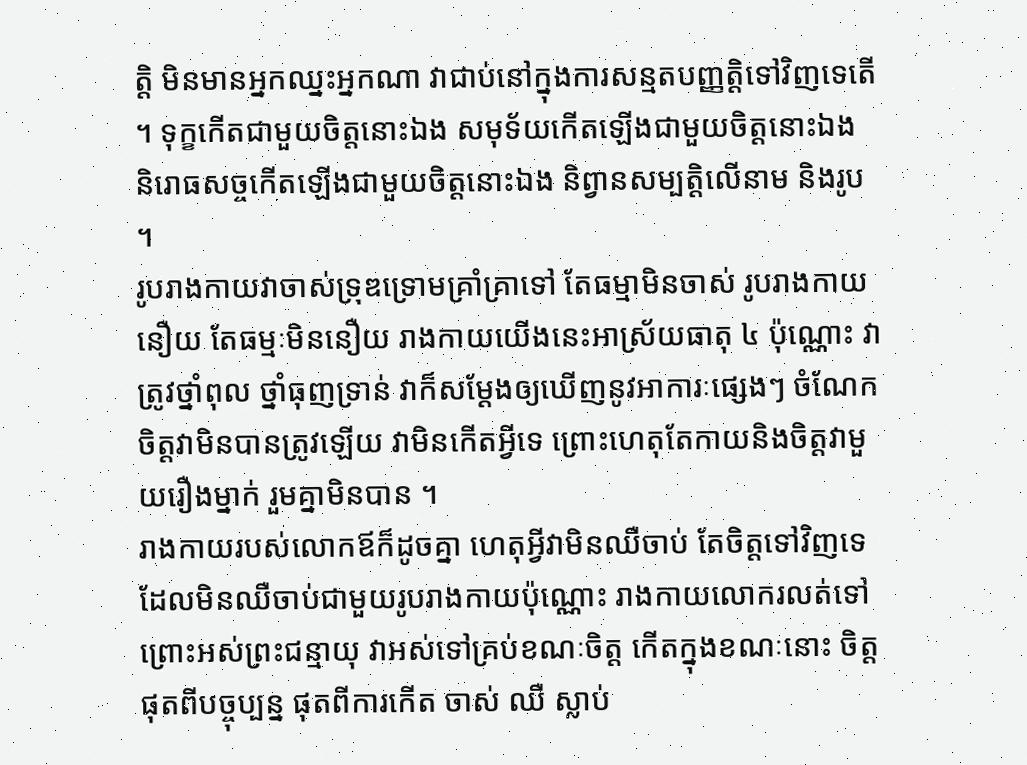ត្តិ មិនមានអ្នកឈ្នះអ្នកណា វាជាប់នៅក្នុងការសន្មតបញ្ញត្តិទៅវិញទេតើ ។ ទុក្ខកើតជាមួយចិត្តនោះឯង សមុទ័យកើតឡើងជាមួយចិត្តនោះឯង និរោធសច្ចកើតឡើងជាមួយចិត្តនោះឯង និព្វានសម្បត្តិលើនាម និងរូប ។
រូបរាងកាយវាចាស់ទ្រុឌទ្រោមគ្រាំគ្រាទៅ តែធម្មាមិនចាស់ រូបរាងកាយនឿយ តែធម្មៈមិននឿយ រាងកាយយើងនេះអាស្រ័យធាតុ ៤ ប៉ុណ្ណោះ វាត្រូវថ្នាំពុល ថ្នាំធុញទ្រាន់ វាក៏សម្ដែងឲ្យឃើញនូវអាការៈផ្សេងៗ ចំណែកចិត្តវាមិនបានត្រូវឡើយ វាមិនកើតអ្វីទេ ព្រោះហេតុតែកាយនិងចិត្តវាមួយរឿងម្នាក់ រួមគ្នាមិនបាន ។
រាងកាយរបស់លោកឪក៏ដូចគ្នា ហេតុអ្វីវាមិនឈឺចាប់ តែចិត្តទៅវិញទេដែលមិនឈឺចាប់ជាមួយរូបរាងកាយប៉ុណ្ណោះ រាងកាយលោករលត់ទៅ ព្រោះអស់ព្រះជន្មាយុ វាអស់ទៅគ្រប់ខណៈចិត្ត កើតក្នុងខណៈនោះ ចិត្តផុតពីបច្ចុប្បន្ន ផុតពីការកើត ចាស់ ឈឺ ស្លាប់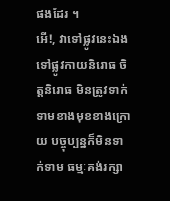ផងដែរ ។
អើ!, វាទៅផ្លូវនេះឯង ទៅផ្លូវកាយនិរោធ ចិត្តនិរោធ មិនត្រូវទាក់ទាមខាងមុខខាងក្រោយ បច្ចុប្បន្នក៏មិនទាក់ទាម ធម្មៈគង់រក្សា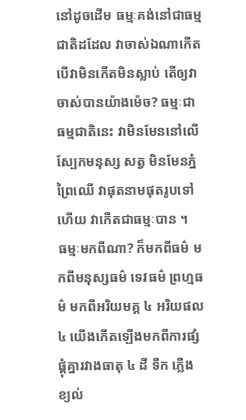នៅដូចដើម ធម្មៈគង់នៅជាធម្មជាតិដដែល វាចាស់ឯណាកើត បើវាមិនកើតមិនស្លាប់ តើឲ្យវាចាស់បានយ៉ាងម៉េច? ធម្មៈជាធម្មជាតិនេះ វាមិនមែននៅលើស្បែកមនុស្ស សត្វ មិនមែនភ្នំ ព្រៃឈើ វាផុតនាមផុតរូបទៅហើយ វាកើតជាធម្មៈបាន ។
ធម្មៈមកពីណា? ក៏មកពីធម៌ មកពីមនុស្សធម៌ ទេវធម៌ ព្រហ្មធម៌ មកពីអរិយមគ្គ ៤ អរិយផល ៤ យើងកើតឡើងមកពីការផ្សំផ្គុំគ្នារវាងធាតុ ៤ ដី ទឹក ភ្លើង ខ្យល់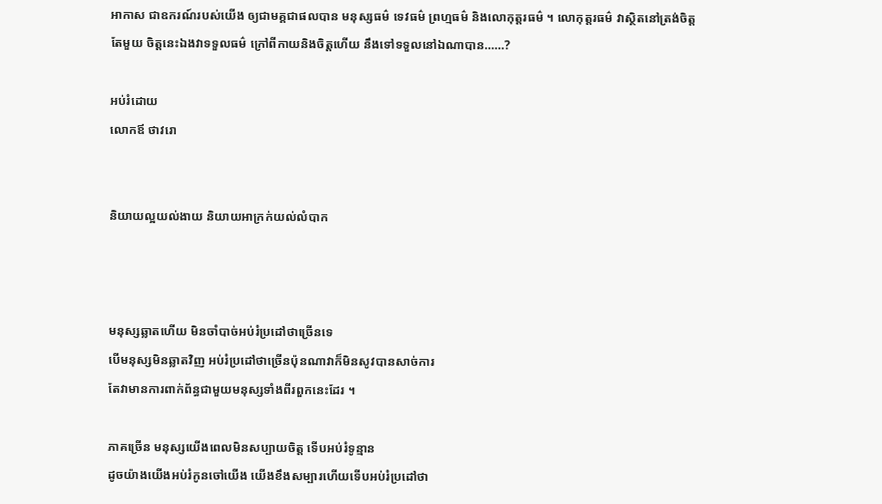អាកាស ជាឧករណ៍របស់យើង ឲ្យជាមគ្គជាផលបាន មនុស្សធម៌ ទេវធម៌ ព្រហ្មធម៌ និងលោកុត្តរធម៌ ។ លោកុត្តរធម៌ វាស្ថិតនៅត្រង់ចិត្តតែមួយ ចិត្តនេះឯងវាទទួលធម៌ ក្រៅពីកាយនិងចិត្តហើយ នឹងទៅទទួលនៅឯណាបាន……?

អប់រំដោយ
លោកឪ ថាវរោ


និយាយល្អយល់ងាយ និយាយអាក្រក់យល់លំបាក



មនុស្សឆ្លាតហើយ មិនចាំបាច់អប់រំប្រដៅថាច្រើនទេ
បើមនុស្សមិនឆ្លាតវិញ អប់រំប្រដៅថាច្រើនប៉ុនណាវាក៏មិនសូវបានសាច់ការ
តែវាមានការពាក់ព័ន្ធជាមួយមនុស្សទាំងពីរពួកនេះដែរ ។

ភាគច្រើន មនុស្សយើងពេលមិនសប្បាយចិត្ត ទើបអប់រំទូន្មាន
ដូចយ៉ាងយើងអប់រំកូនចៅយើង យើងខឹងសម្បារហើយទើបអប់រំប្រដៅថា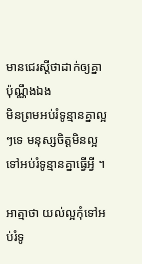មានជេរស្តីថាដាក់ឲ្យគ្នាប៉ុណ្ណឹងឯង
មិនព្រមអប់រំទូន្មានគ្នាល្អៗទេ មនុស្សចិត្តមិនល្អ ទៅអប់រំទូន្មានគ្នាធ្វើអ្វី ។

អាត្មាថា យល់ល្អកុំទៅអប់រំទូ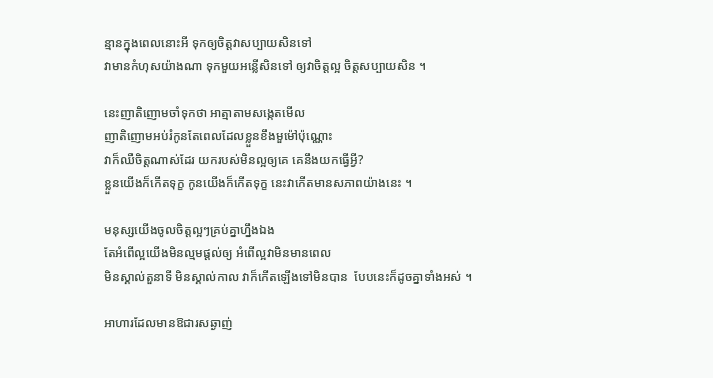ន្មានក្នុងពេលនោះអី ទុកឲ្យចិត្តវាសប្បាយសិនទៅ
វាមានកំហុសយ៉ាងណា ទុកមួយអន្លើសិនទៅ ឲ្យវាចិត្តល្អ ចិត្តសប្បាយសិន ។

នេះញាតិញោមចាំទុកថា អាត្មាតាមសង្កេតមើល
ញាតិញោមអប់រំកូនតែពេលដែលខ្លួនខឹងមួម៉ៅប៉ុណ្ណោះ
វាក៏ឈឺចិត្តណាស់ដែរ យករបស់មិនល្អឲ្យគេ គេនឹងយកធ្វើអ្វី?
ខ្លួនយើងក៏កើតទុក្ខ កូនយើងក៏កើតទុក្ខ នេះវាកើតមានសភាពយ៉ាងនេះ ។

មនុស្សយើងចូលចិត្តល្អៗគ្រប់គ្នាហ្នឹងឯង
តែអំពើល្អយើងមិនល្មមផ្ដល់ឲ្យ អំពើល្អវាមិនមានពេល
មិនស្គាល់តួនាទី មិនស្គាល់កាល វាក៏កើតឡើងទៅមិនបាន  បែបនេះក៏ដូចគ្នាទាំងអស់ ។

អាហារដែលមានឱជារសឆ្ងាញ់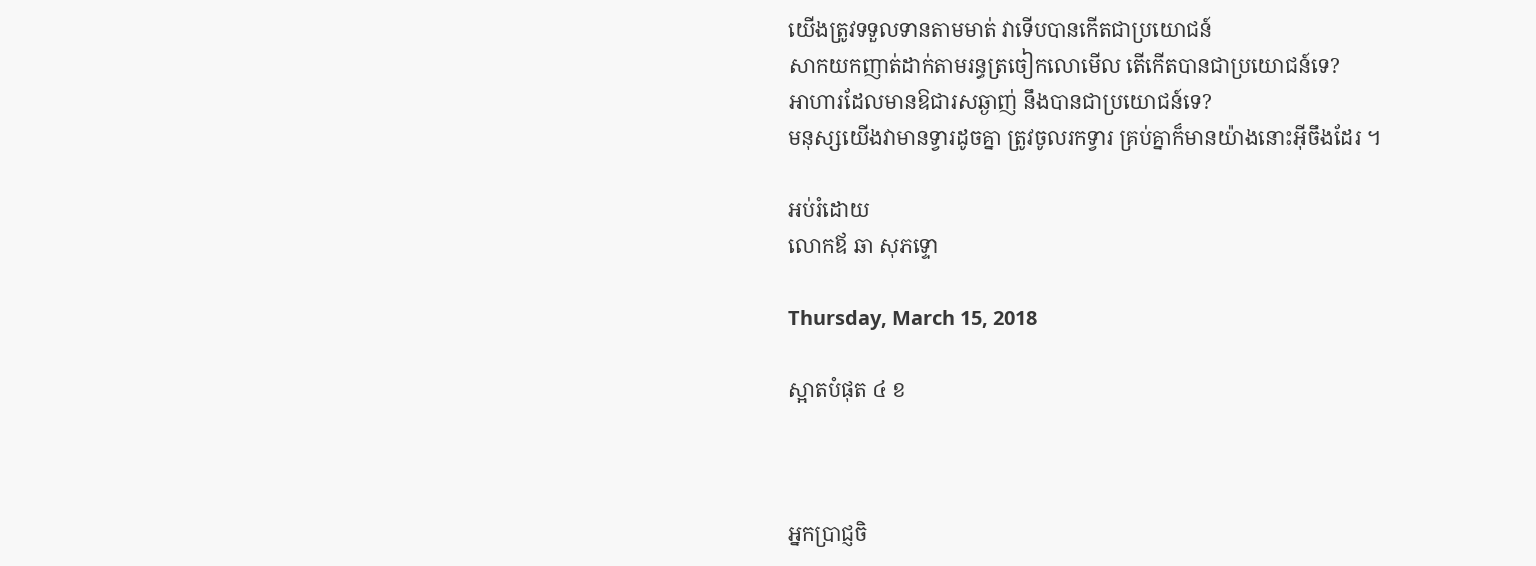យើងត្រូវទទួលទានតាមមាត់ វាទើបបានកើតជាប្រយោជន៍
សាកយកញាត់ដាក់តាមរន្ធត្រចៀកលោមើល តើកើតបានជាប្រយោជន៍ទេ?
អាហារដែលមានឱជារសឆ្ងាញ់ នឹងបានជាប្រយោជន៍ទេ?
មនុស្សយើងវាមានទ្វារដូចគ្នា ត្រូវចូលរកទ្វារ គ្រប់គ្នាក៏មានយ៉ាងនោះអ៊ីចឹងដែរ ។

អប់រំដោយ
លោកឪ ឆា សុភទ្ទោ

Thursday, March 15, 2018

ស្អាតបំផុត ៤ ខ



អ្នកប្រាជ្ញចិ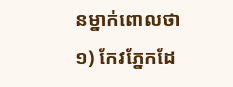នម្នាក់ពោលថា
១) កែវភ្នែកដែ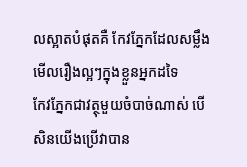លស្អាតបំផុតគឺ កែវភ្នែកដែលសម្លឹងមើលរឿងល្អៗក្នុងខ្លួនអ្នកដទៃ
កែវភ្នែកជាវត្ថុមួយចំបាច់ណាស់ បើសិនយើងប្រើវាបាន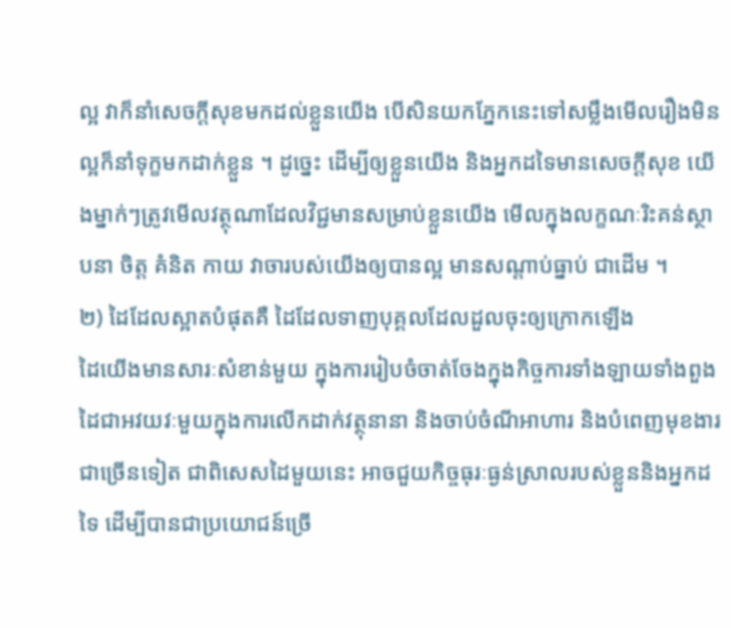ល្អ វាក៏នាំសេចក្ដីសុខមកដល់ខ្លួនយើង បើសិនយកភ្នែកនេះទៅសម្លឹងមើលរឿងមិនល្អក៏នាំទុក្ខមកដាក់ខ្លួន ។ ដូច្នេះ ដើម្បីឲ្យខ្លួនយើង និងអ្នកដទៃមានសេចក្ដីសុខ យើងម្នាក់ៗត្រូវមើលវត្ថុណាដែលវិជ្ជមានសម្រាប់ខ្លួនយើង មើលក្នុងលក្ខណៈរិះគន់ស្ថាបនា ចិត្ត គំនិត កាយ វាចារបស់យើងឲ្យបានល្អ មានសណ្ដាប់ធ្នាប់ ជាដើម ។
២) ដៃដែលស្អាតបំផុតគឺ ដៃដែលទាញបុគ្គលដែលដួលចុះឲ្យក្រោកឡើង
ដៃយើងមានសារៈសំខាន់មួយ ក្នុងការរៀបចំចាត់ចែងក្នុងកិច្ចការទាំងឡាយទាំងពួង ដៃជាអវយវៈមួយក្នុងការលើកដាក់វត្ថុនានា និងចាប់ចំណីអាហារ និងបំពេញមុខងារជាច្រើនទៀត ជាពិសេសដៃមួយនេះ អាចជួយកិច្ចធុរៈធ្ងន់ស្រាលរបស់ខ្លួននិងអ្នកដទៃ ដើម្បីបានជាប្រយោជន៍ច្រើ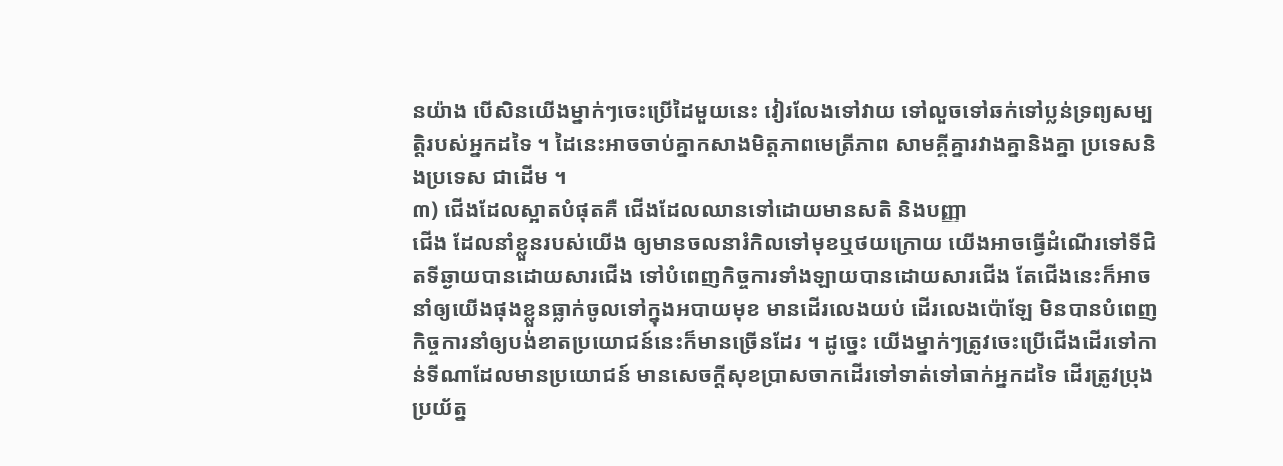នយ៉ាង បើសិនយើងម្នាក់ៗចេះប្រើដៃមួយនេះ វៀរលែងទៅវាយ ទៅលួចទៅឆក់ទៅប្លន់ទ្រព្យសម្បត្តិរបស់អ្នកដទៃ ។ ដៃនេះអាចចាប់គ្នាកសាងមិត្តភាពមេត្រីភាព សាមគ្គីគ្នារវាងគ្នានិងគ្នា ប្រទេសនិងប្រទេស ជាដើម ។
៣) ជើងដែលស្អាតបំផុតគឺ ជើងដែលឈានទៅដោយមានសតិ និងបញ្ញា
ជើង ដែលនាំខ្លួនរបស់យើង ឲ្យមានចលនារំកិលទៅមុខឬថយក្រោយ យើងអាចធ្វើដំណើរទៅទីជិតទីឆ្ងាយបានដោយសារជើង ទៅបំពេញកិច្ចការទាំងឡាយបានដោយសារជើង តែជើងនេះក៏អាចនាំឲ្យយើងផុងខ្លួនធ្លាក់ចូលទៅក្នុងអបាយមុខ មានដើរលេងយប់ ដើរលេងប៉ោឡែ មិនបានបំពេញកិច្ចការនាំឲ្យបង់ខាតប្រយោជន៍នេះក៏មានច្រើនដែរ ។ ដូច្នេះ យើងម្នាក់ៗត្រូវចេះប្រើជើងដើរទៅកាន់ទីណាដែលមានប្រយោជន៍ មានសេចក្ដីសុខប្រាសចាកដើរទៅទាត់ទៅធាក់អ្នកដទៃ ដើរត្រូវបុ្រងប្រយ័ត្ន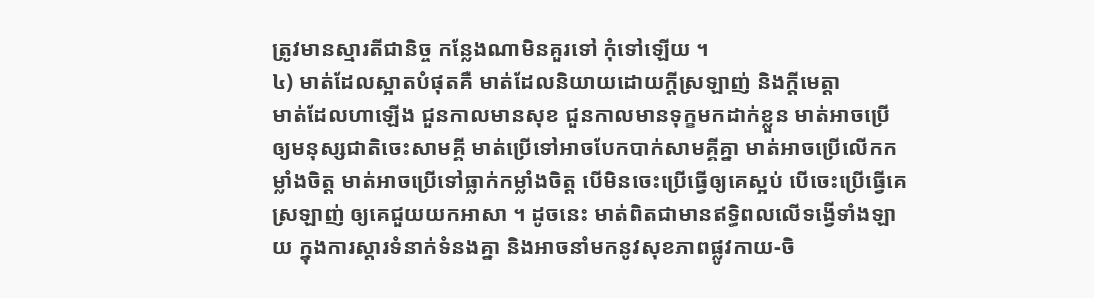ត្រូវមានស្មារតីជានិច្ច កន្លែងណាមិនគួរទៅ កុំទៅឡើយ ។
៤) មាត់ដែលស្អាតបំផុតគឺ មាត់ដែលនិយាយដោយក្ដីស្រឡាញ់ និងក្ដីមេត្តា
មាត់ដែលហាឡើង ជួនកាលមានសុខ ជួនកាលមានទុក្ខមកដាក់ខ្លួន មាត់អាចប្រើឲ្យមនុស្សជាតិចេះសាមគ្គី មាត់ប្រើទៅអាចបែកបាក់សាមគ្គីគ្នា មាត់អាចប្រើលើកកម្លាំងចិត្ត មាត់អាចប្រើទៅធ្លាក់កម្លាំងចិត្ត បើមិនចេះប្រើធ្វើឲ្យគេស្អប់ បើចេះប្រើធ្វើគេស្រឡាញ់ ឲ្យគេជួយយកអាសា ។ ដូចនេះ មាត់ពិតជាមានឥទ្ធិពលលើទង្វើទាំងឡាយ ក្នុងការស្ដារទំនាក់ទំនងគ្នា និងអាចនាំមកនូវសុខភាពផ្លូវកាយ-ចិ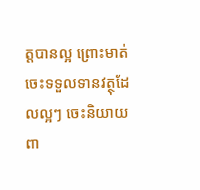ត្តបានល្អ ព្រោះមាត់ចេះទទួលទានវត្ថុដែលល្អៗ ចេះនិយាយពា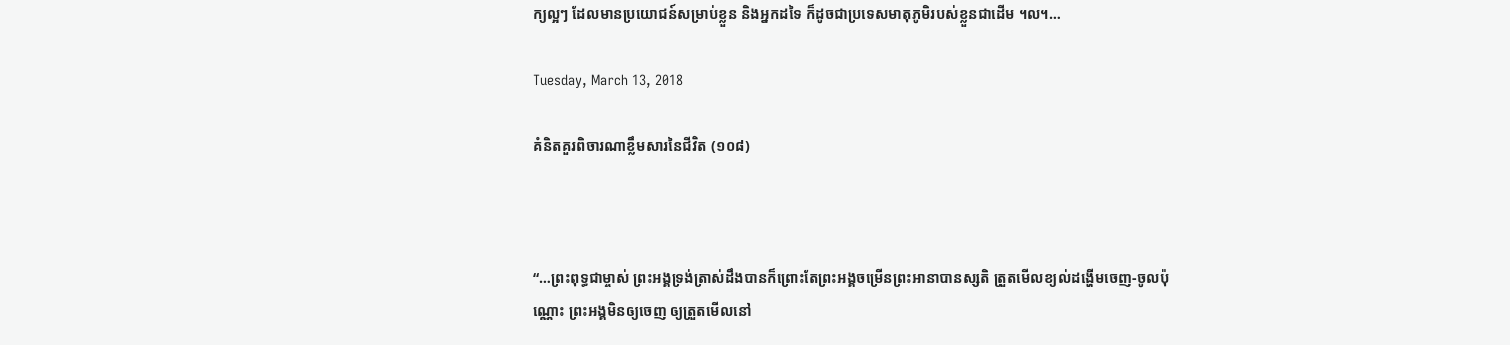ក្យល្អៗ ដែលមានប្រយោជន៍សម្រាប់ខ្លួន និងអ្នកដទៃ ក៏ដូចជាប្រទេសមាតុភូមិរបស់ខ្លួនជាដើម ។ល។…

Tuesday, March 13, 2018

គំនិតគួរពិចារណាខ្លឹមសារនៃជីវិត (១០៨)



“…ព្រះពុទ្ធជាម្ចាស់ ព្រះអង្គទ្រង់ត្រាស់ដឹងបានក៏ព្រោះតែព្រះអង្គចម្រើនព្រះអានាបានស្សតិ ត្រួតមើលខ្យល់ដង្ហើមចេញ-ចូលប៉ុណ្ណោះ ព្រះអង្គមិនឲ្យចេញ ឲ្យត្រួតមើលនៅ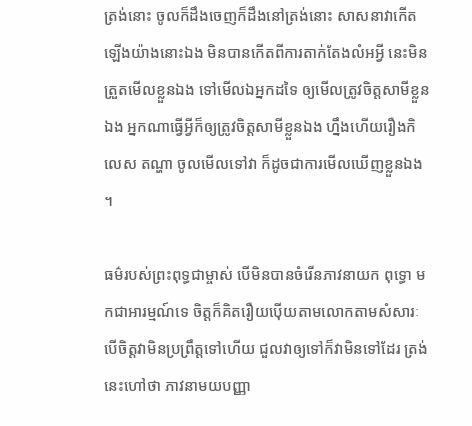ត្រង់នោះ ចូលក៏ដឹងចេញក៏ដឹងនៅត្រង់នោះ សាសនាវាកើតឡើងយ៉ាងនោះឯង មិនបានកើតពីការតាក់តែងលំអអ្វី នេះមិនត្រួតមើលខ្លួនឯង ទៅមើលឯអ្នកដទៃ ឲ្យមើលត្រូវចិត្តសាមីខ្លួនឯង អ្នកណាធ្វើអ្វីក៏ឲ្យត្រូវចិត្តសាមីខ្លួនឯង ហ្នឹងហើយរឿងកិលេស តណ្ហា ចូលមើលទៅវា ក៏ដូចជាការមើលឃើញខ្លួនឯង ។

ធម៌របស់ព្រះពុទ្ធជាម្ចាស់ បើមិនបានចំរើនភាវនាយក ពុទ្ធោ មកជាអារម្មណ៍ទេ ចិត្តក៏គិតរឿយប៉ើយតាមលោកតាមសំសារៈ បើចិត្តវាមិនប្រព្រឹត្តទៅហើយ ជួលវាឲ្យទៅក៏វាមិនទៅដែរ ត្រង់នេះហៅថា ភាវនាមយបញ្ញា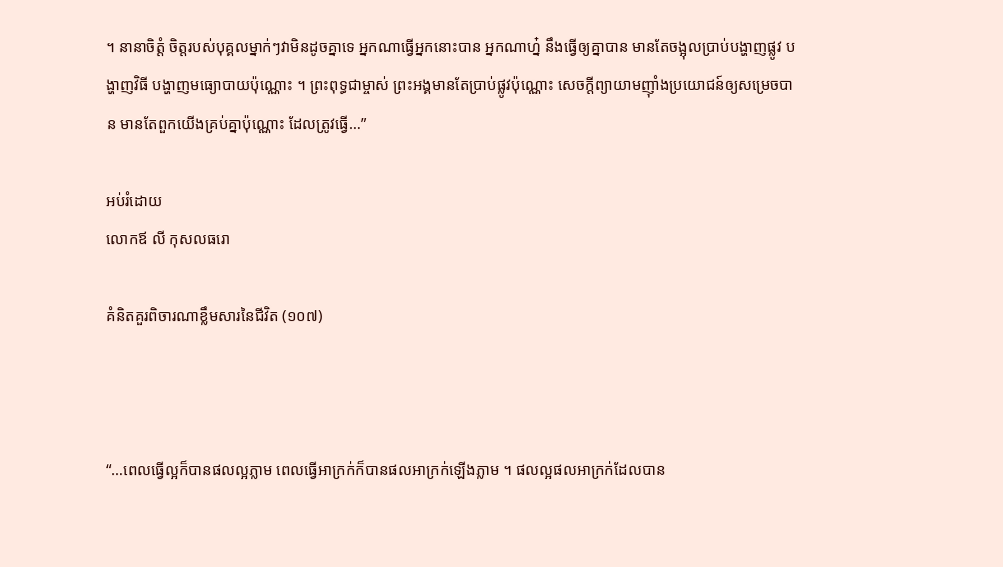។ នានាចិត្តំ ចិត្តរបស់បុគ្គលម្នាក់ៗវាមិនដូចគ្នាទេ អ្នកណាធ្វើអ្នកនោះបាន អ្នកណាហ្ន៎ នឹងធ្វើឲ្យគ្នាបាន មានតែចង្អុលប្រាប់បង្ហាញផ្លូវ បង្ហាញវិធី បង្ហាញមធ្យោបាយប៉ុណ្ណោះ ។ ព្រះពុទ្ធជាម្ចាស់ ព្រះអង្គមានតែប្រាប់ផ្លូវប៉ុណ្ណោះ សេចក្ដីព្យាយាមញ៉ាំងប្រយោជន៍ឲ្យសម្រេចបាន មានតែពួកយើងគ្រប់គ្នាប៉ុណ្ណោះ ដែលត្រូវធ្វើ…”

អប់រំដោយ
លោកឪ លី កុសលធរោ

គំនិតគួរពិចារណាខ្លឹមសារនៃជីវិត (១០៧)



“…ពេលធ្វើល្អក៏បានផលល្អភ្លាម ពេលធ្វើអាក្រក់ក៏បានផលអាក្រក់ឡើងភ្លាម ។ ផលល្អផលអាក្រក់ដែលបាន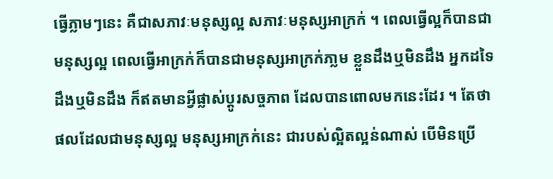ធ្វើភ្លាមៗនេះ គឺជាសភាវៈមនុស្សល្អ សភាវៈមនុស្សអាក្រក់ ។ ពេលធ្វើល្អក៏បានជាមនុស្សល្អ ពេលធ្វើអាក្រក់ក៏បានជាមនុស្សអាក្រក់ភា្លម ខ្លួនដឹងឬមិនដឹង អ្នកដទៃដឹងឬមិនដឹង ក៏ឥតមានអ្វីផ្លាស់ប្ដូរសច្ចភាព ដែលបានពោលមកនេះដែរ ។ តែថា ផលដែលជាមនុស្សល្អ មនុស្សអាក្រក់នេះ ជារបស់ល្អិតល្អន់ណាស់ បើមិនប្រើ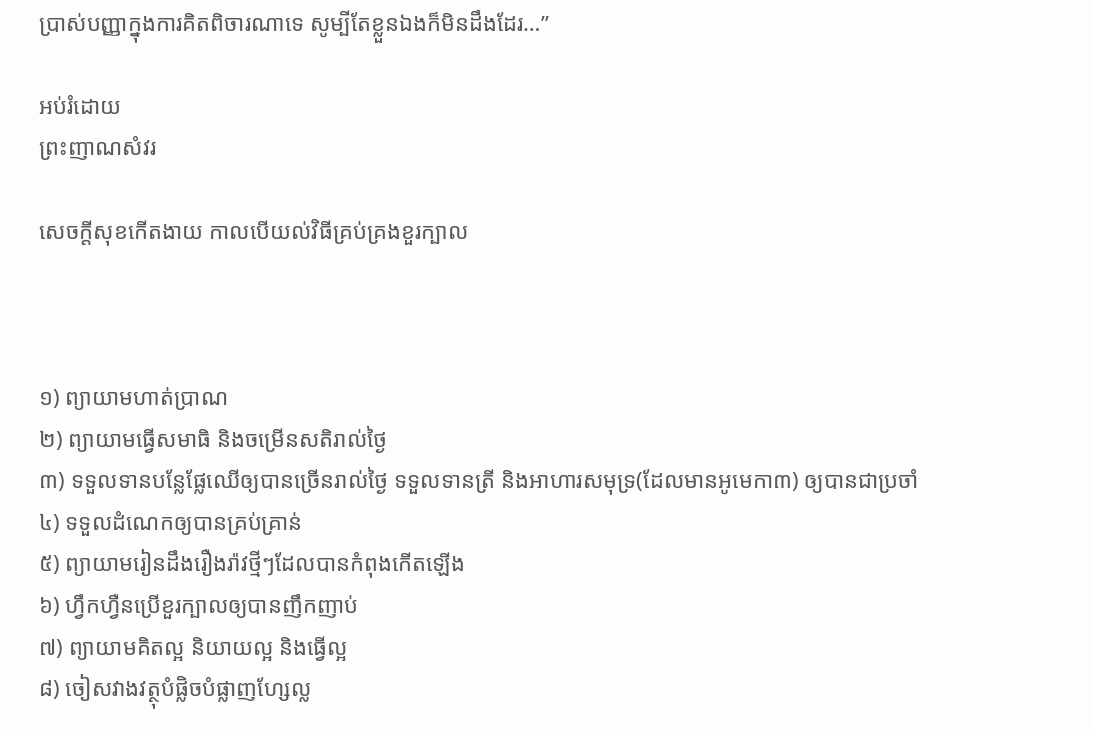ប្រាស់បញ្ញាក្នុងការគិតពិចារណាទេ សូម្បីតែខ្លួនឯងក៏មិនដឹងដែរ…”

អប់រំដោយ
ព្រះញាណសំវរ

សេចក្ដីសុខកើតងាយ កាលបើយល់វិធីគ្រប់គ្រងខួរក្បាល



១) ព្យាយាមហាត់ប្រាណ
២) ព្យាយាមធ្វើសមាធិ និងចម្រើនសតិរាល់ថ្ងៃ
៣) ទទួលទានបន្លែផ្លែឈើឲ្យបានច្រើនរាល់ថ្ងៃ ទទួលទានត្រី និងអាហារសមុទ្រ(ដែលមានអូមេកា៣) ឲ្យបានជាប្រចាំ
៤) ទទួលដំណេកឲ្យបានគ្រប់គ្រាន់
៥) ព្យាយាមរៀនដឹងរឿងរ៉ាវថ្មីៗដែលបានកំពុងកើតឡើង
៦) ហ្វឹកហ្វឺនប្រើខួរក្បាលឲ្យបានញឹកញាប់
៧) ព្យាយាមគិតល្អ និយាយល្អ និងធ្វើល្អ
៨) ចៀសវាងវត្ថុបំផ្លិចបំផ្លាញហ្សែល្ល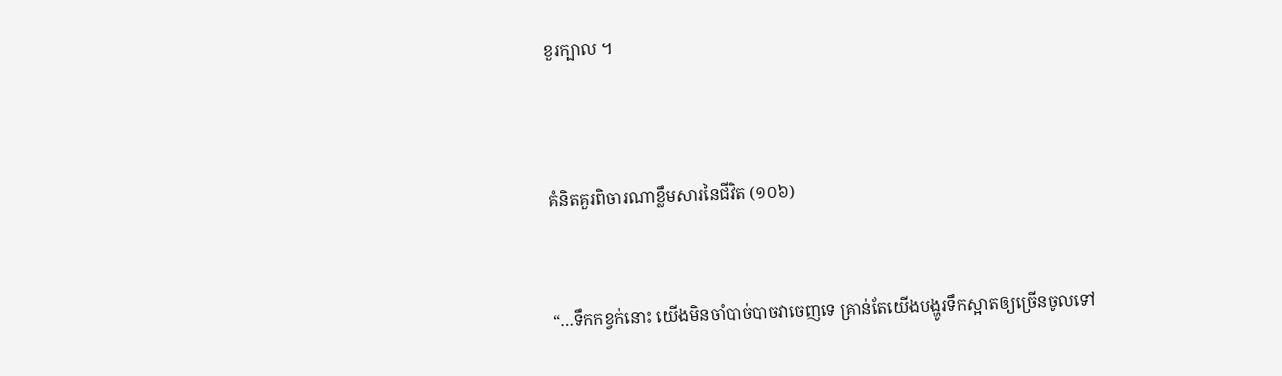ខួរក្បាល ។




គំនិតគួរពិចារណាខ្លឹមសារនៃជីវិត (១០៦)



“…ទឹកកខ្វក់នោះ យើងមិនចាំបាច់បាចវាចេញទេ គ្រាន់តែយើងបង្ហូរទឹកស្អាតឲ្យច្រើនចូលទៅ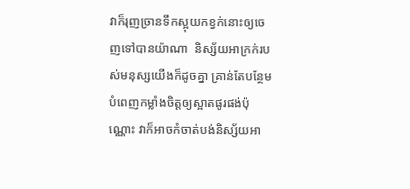វាក៏រុញច្រានទឹកស្អុយកខ្វក់នោះឲ្យចេញទៅបានយ៉ាណា  និស្ស័យអាក្រក់របស់មនុស្សយើងក៏ដូចគ្នា គ្រាន់តែបន្ថែមបំពេញកម្លាំងចិត្តឲ្យស្អាតផូរផង់ប៉ុណ្ណោះ វាក៏អាចកំចាត់បង់និស្ស័យអា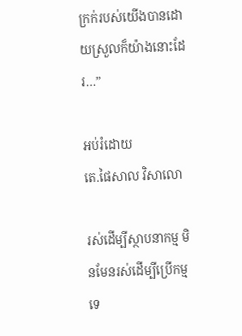ក្រក់របស់យើងបានដោយស្រួលក៏យ៉ាងនោះដែរ…”

អប់រំដោយ
តេ.ផៃសាល វិសាលោ

រស់ដើម្បីស្ថាបនាកម្ម មិនមែនរស់ដើម្បីប្រើកម្មទេ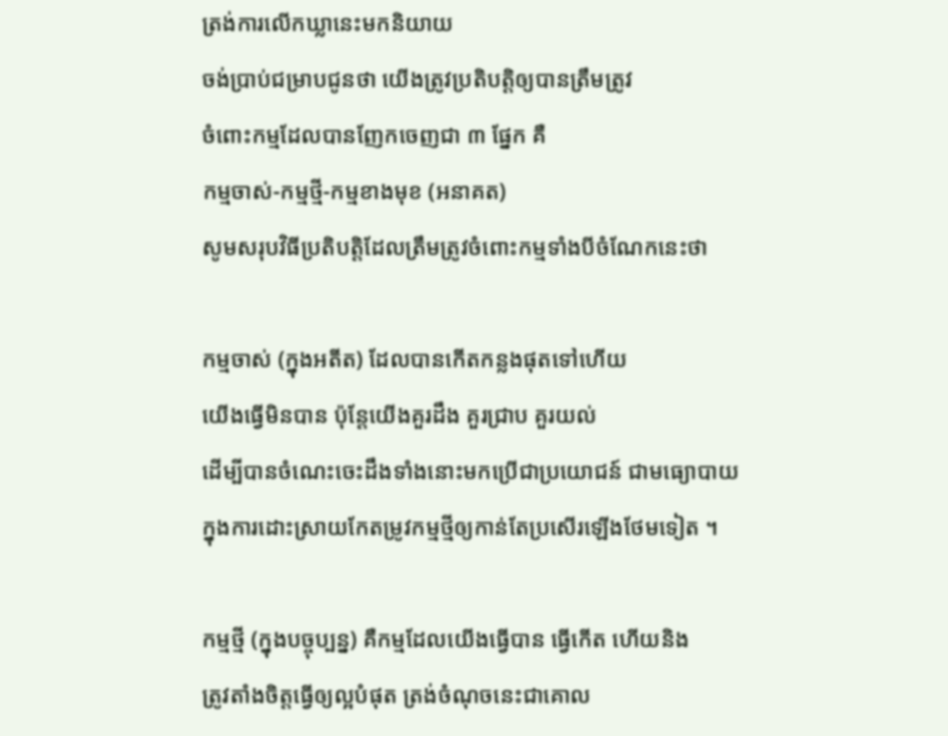ត្រង់ការលើកឃ្លានេះមកនិយាយ
ចង់ប្រាប់ជម្រាបជូនថា យើងត្រូវប្រតិបត្តិឲ្យបានត្រឹមត្រូវ
ចំពោះកម្មដែលបានញែកចេញជា ៣ ផ្នែក គឺ
កម្មចាស់-កម្មថ្មី-កម្មខាងមុខ (អនាគត)
សូមសរុបវិធីប្រតិបត្តិដែលត្រឹមត្រូវចំពោះកម្មទាំងបីចំណែកនេះថា

កម្មចាស់ (ក្នុងអតីត) ដែលបានកើតកន្លងផុតទៅហើយ
យើងធ្វើមិនបាន ប៉ុន្តែយើងគួរដឹង គួរជ្រាប គួរយល់
ដើម្បីបានចំណេះចេះដឹងទាំងនោះមកប្រើជាប្រយោជន៍ ជាមធ្យោបាយ
ក្នុងការដោះស្រាយកែតម្រូវកម្មថ្មីឲ្យកាន់តែប្រសើរឡើងថែមទៀត ។

កម្មថ្មី (ក្នុងបច្ចុប្បន្ន) គឺកម្មដែលយើងធ្វើបាន ធ្វើកើត ហើយនិង
ត្រូវតាំងចិត្តធ្វើឲ្យល្អបំផុត ត្រង់ចំណុចនេះជាគោល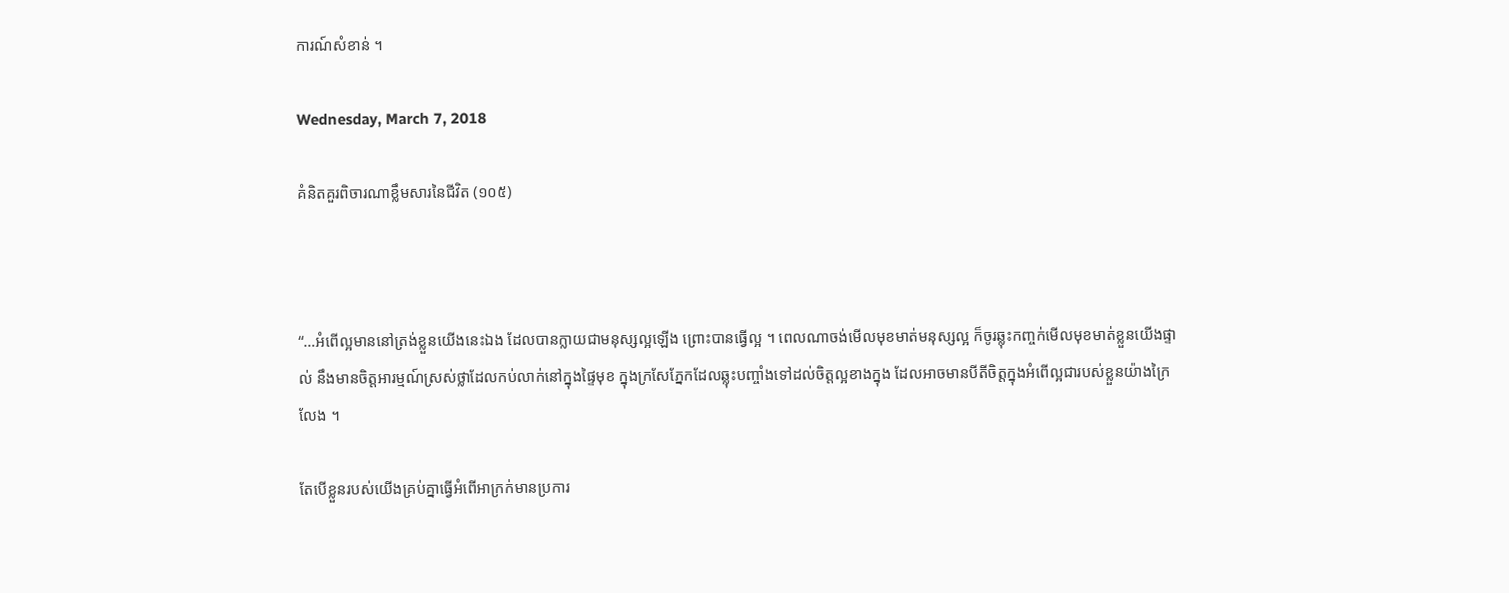ការណ៍សំខាន់ ។

Wednesday, March 7, 2018

គំនិតគួរពិចារណាខ្លឹមសារនៃជីវិត (១០៥)



“…អំពើល្អមាននៅត្រង់ខ្លួនយើងនេះឯង ដែលបានក្លាយជាមនុស្សល្អឡើង ព្រោះបានធ្វើល្អ ។ ពេលណាចង់មើលមុខមាត់មនុស្សល្អ ក៏ចូរឆ្លុះកញ្ចក់មើលមុខមាត់ខ្លួនយើងផ្ទាល់ នឹងមានចិត្តអារម្មណ៍ស្រស់ថ្លាដែលកប់លាក់នៅក្នុងផ្ទៃមុខ ក្នុងក្រសែភ្នែកដែលឆ្លុះបញ្ចាំងទៅដល់ចិត្តល្អខាងក្នុង ដែលអាចមានបីតីចិត្តក្នុងអំពើល្អជារបស់ខ្លួនយ៉ាងក្រៃលែង ។

តែបើខ្លួនរបស់យើងគ្រប់គ្នាធ្វើអំពើអាក្រក់មានប្រការ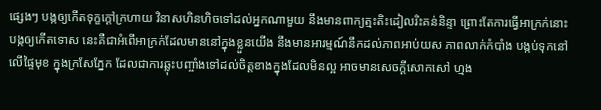ផ្សេងៗ បង្កឲ្យកើតទុក្ខក្ដៅក្រហាយ វិនាសហិនហិចទៅដល់អ្នកណាមួយ នឹងមានពាក្យត្មះតិះដៀលរិះគន់និន្ទា ព្រោះតែការធ្វើអាក្រក់នោះ បង្កឲ្យកើតទោស នេះគឺជាអំពើអាក្រក់ដែលមាននៅក្នុងខ្លួនយើង នឹងមានអារម្មណ៍នឹកដល់ភាពអាប់យស ភាពលាក់កំបាំង បង្កប់ទុកនៅលើផ្ទៃមុខ ក្នុងក្រសែភ្នែក ដែលជាការឆ្លុះបញ្ចាំងទៅដល់ចិត្តខាងក្នុងដែលមិនល្អ អាចមានសេចក្ដីសោកសៅ ហ្មង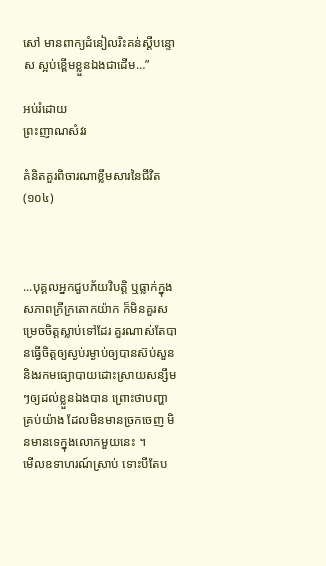សៅ មានពាក្យដំនៀលរិះគន់ស្ដីបន្ទោស ស្អប់ខ្ពើមខ្លួនឯងជាដើម…”

អប់រំដោយ
ព្រះញាណសំវរ

គំនិតគួរពិចារណាខ្លឹមសារនៃជីវិត (១០៤)



...បុគ្គលអ្នកជួបភ័យវិបត្តិ ឬធ្លាក់ក្នុងសភាពក្រីក្រតោកយ៉ាក ក៏មិនគួរសម្រេចចិត្តស្លាប់ទៅដែរ គួរណាស់តែបានធ្វើចិត្តឲ្យស្ងប់រម្ងាប់ឲ្យបានស៊ប់សួន និងរកមធ្យោបាយដោះស្រាយសន្សឹមៗឲ្យដល់ខ្លួនឯងបាន ព្រោះថាបញ្ហាគ្រប់យ៉ាង ដែលមិនមានច្រកចេញ មិនមានទេក្នុងលោកមួយនេះ ។
មើលឧទាហរណ៍ស្រាប់ ទោះបីតែប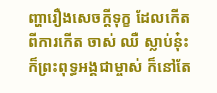ញ្ហារឿងសេចក្ដីទុក្ខ ដែលកើតពីការកើត ចាស់ ឈឺ ស្លាប់នុ៎ះ ក៏ព្រះពុទ្ធអង្គជាម្ចាស់ ក៏នៅតែ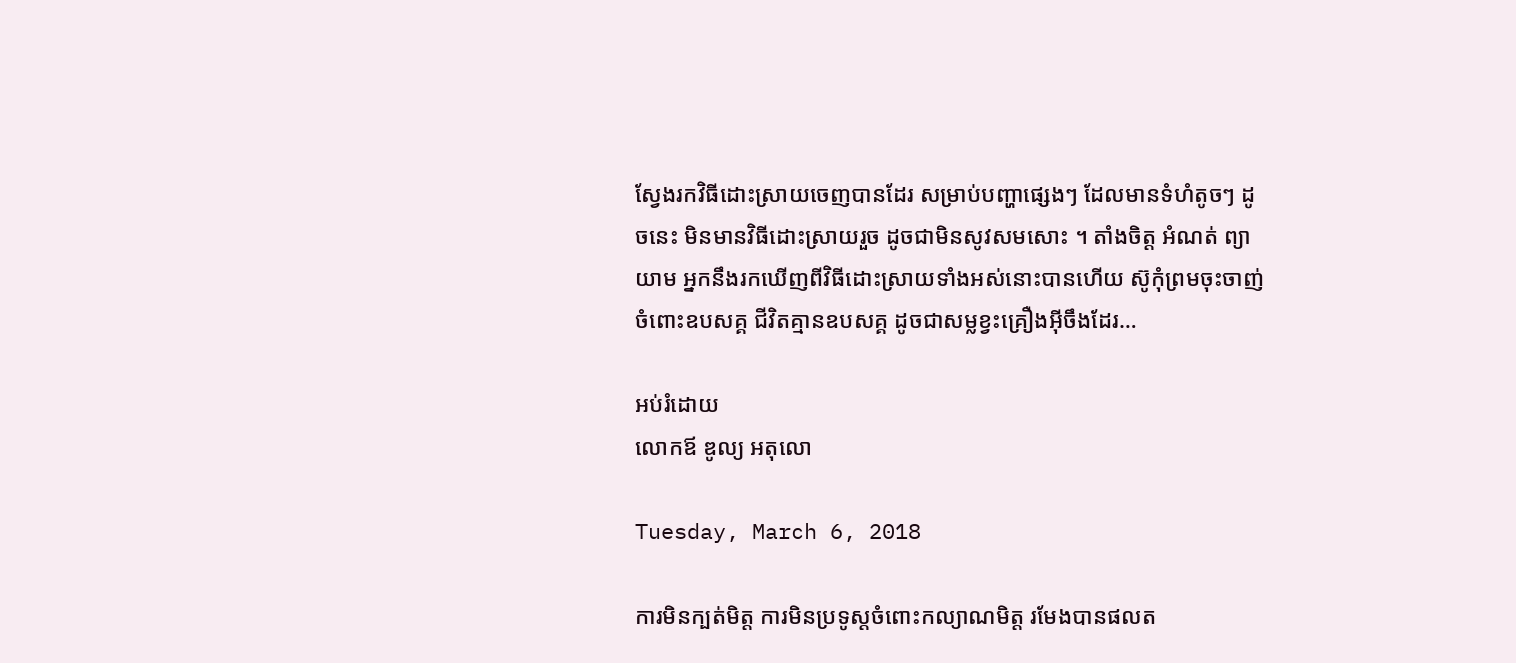ស្វែងរកវិធីដោះស្រាយចេញបានដែរ សម្រាប់បញ្ហាផ្សេងៗ ដែលមានទំហំតូចៗ ដូចនេះ មិនមានវិធីដោះស្រាយរួច ដូចជាមិនសូវសមសោះ ។ តាំងចិត្ត អំណត់ ព្យាយាម អ្នកនឹងរកឃើញពីវិធីដោះស្រាយទាំងអស់នោះបានហើយ ស៊ូកុំព្រមចុះចាញ់ចំពោះឧបសគ្គ ជីវិតគ្មានឧបសគ្គ ដូចជាសម្លខ្វះគ្រឿងអ៊ីចឹងដែរ…

អប់រំដោយ
លោកឪ ឌូល្យ អតុលោ

Tuesday, March 6, 2018

ការមិនក្បត់មិត្ត ការមិនប្រទូស្តចំពោះកល្យាណមិត្ត រមែងបានផលត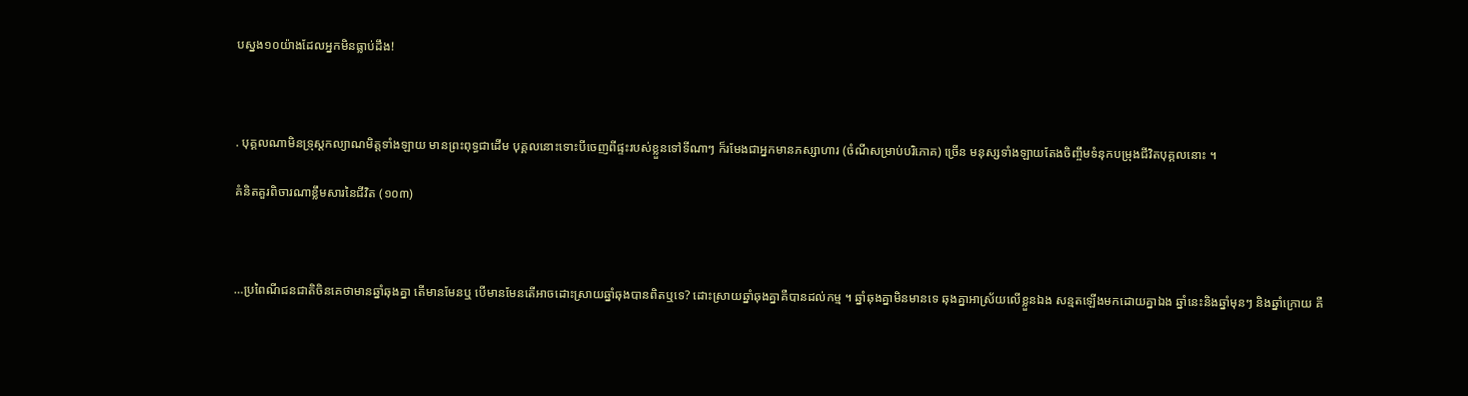បស្នង១០យ៉ាងដែលអ្នកមិនធ្លាប់ដឹង!



. បុគ្គលណាមិនទ្រុស្តកល្យាណមិត្តទាំងឡាយ មានព្រះពុទ្ធជាដើម បុគ្គលនោះទោះបីចេញពីផ្ទះរបស់ខ្លួនទៅទីណាៗ ក៏រមែងជាអ្នកមានភស្សាហារ (ចំណីសម្រាប់បរិភោគ) ច្រើន មនុស្សទាំងឡាយតែងចិញ្ចឹមទំនុកបម្រុងជីវិតបុគ្គលនោះ ។

គំនិតគួរពិចារណាខ្លឹមសារនៃជីវិត (១០៣)



…ប្រពៃណីជនជាតិចិនគេថាមានឆ្នាំឆុងគ្នា តើមានមែនឬ បើមានមែនតើអាចដោះស្រាយឆ្នាំឆុងបានពិតឬទេ? ដោះស្រាយឆ្នាំឆុងគ្នាគឺបានដល់កម្ម ។ ឆ្នាំឆុងគ្នាមិនមានទេ ឆុងគ្នាអាស្រ័យលើខ្លួនឯង សន្មតឡើងមកដោយគ្នាឯង ឆ្នាំនេះនិងឆ្នាំមុនៗ និងឆ្នាំក្រោយ គឺ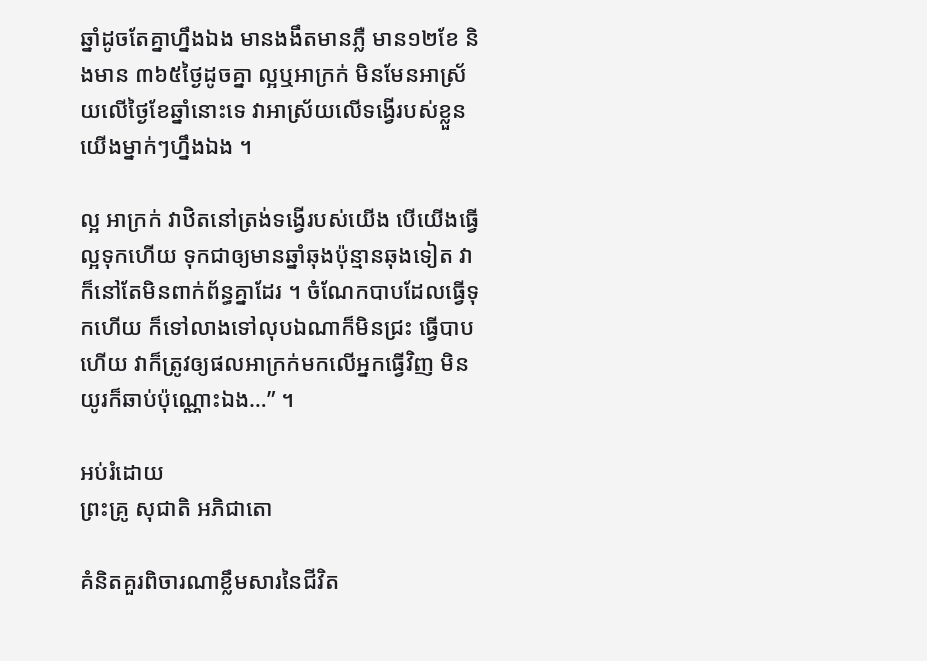ឆ្នាំដូចតែគ្នាហ្នឹងឯង មានងងឹតមានភ្លឺ មាន១២ខែ និងមាន ៣៦៥ថ្ងៃដូចគ្នា ល្អឬអាក្រក់ មិនមែនអាស្រ័យលើថ្ងៃខែឆ្នាំនោះទេ វាអាស្រ័យលើទង្វើរបស់ខ្លួនយើងម្នាក់ៗហ្នឹងឯង ។

ល្អ អាក្រក់ វាឋិតនៅត្រង់ទង្វើរបស់យើង បើយើងធ្វើល្អទុកហើយ ទុកជាឲ្យមានឆ្នាំឆុងប៉ុន្មានឆុងទៀត វាក៏នៅតែមិនពាក់ព័ន្ធគ្នាដែរ ។ ចំណែកបាបដែលធ្វើទុកហើយ ក៏ទៅលាងទៅលុបឯណាក៏មិនជ្រះ ធ្វើបាបហើយ វាក៏ត្រូវឲ្យផលអាក្រក់មកលើអ្នកធ្វើវិញ មិនយូរក៏ឆាប់ប៉ុណ្ណោះឯង…” ។

អប់រំដោយ
ព្រះគ្រូ សុជាតិ អភិជាតោ

គំនិតគួរពិចារណាខ្លឹមសារនៃជីវិត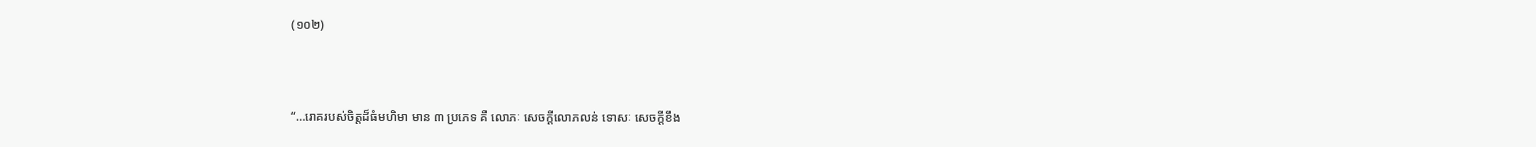(១០២)



“…រោគរបស់ចិត្តដ៏ធំមហិមា មាន ៣ ប្រភេទ គឺ លោភៈ សេចក្ដីលោភលន់ ទោសៈ សេចក្ដីខឹង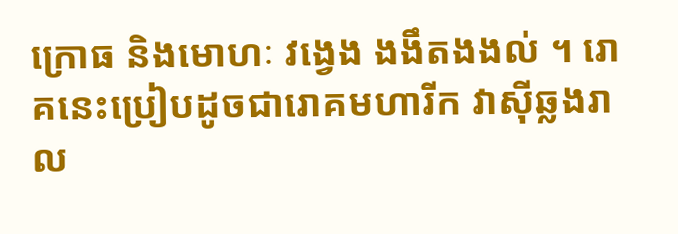ក្រោធ និងមោហៈ វង្វេង ងងឹតងងល់ ។ រោគនេះប្រៀបដូចជារោគមហារីក វាស៊ីឆ្លងរាល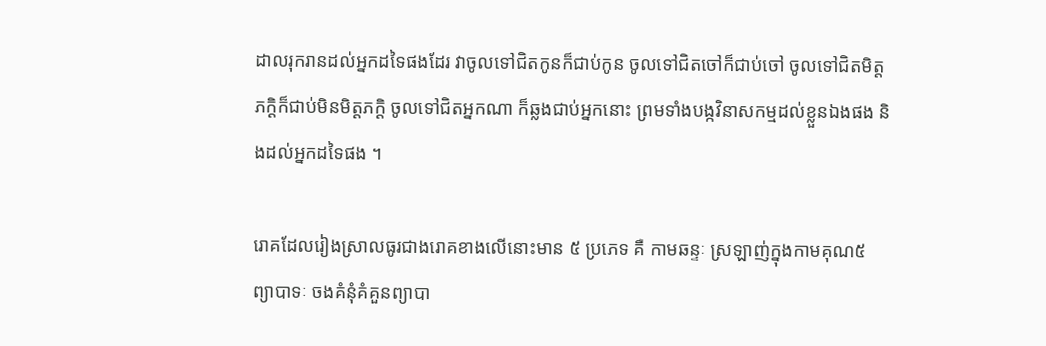ដាលរុករានដល់អ្នកដទៃផងដែរ វាចូលទៅជិតកូនក៏ជាប់កូន ចូលទៅជិតចៅក៏ជាប់ចៅ ចូលទៅជិតមិត្តភក្ដិក៏ជាប់មិនមិត្តភក្ដិ ចូលទៅជិតអ្នកណា ក៏ឆ្លងជាប់អ្នកនោះ ព្រមទាំងបង្កវិនាសកម្មដល់ខ្លួនឯងផង និងដល់អ្នកដទៃផង ។

រោគដែលរៀងស្រាលធូរជាងរោគខាងលើនោះមាន ៥ ប្រភេទ គឺ កាមឆន្ទៈ ស្រឡាញ់ក្នុងកាមគុណ៥  ព្យាបាទៈ ចងគំនុំគំគួនព្យាបា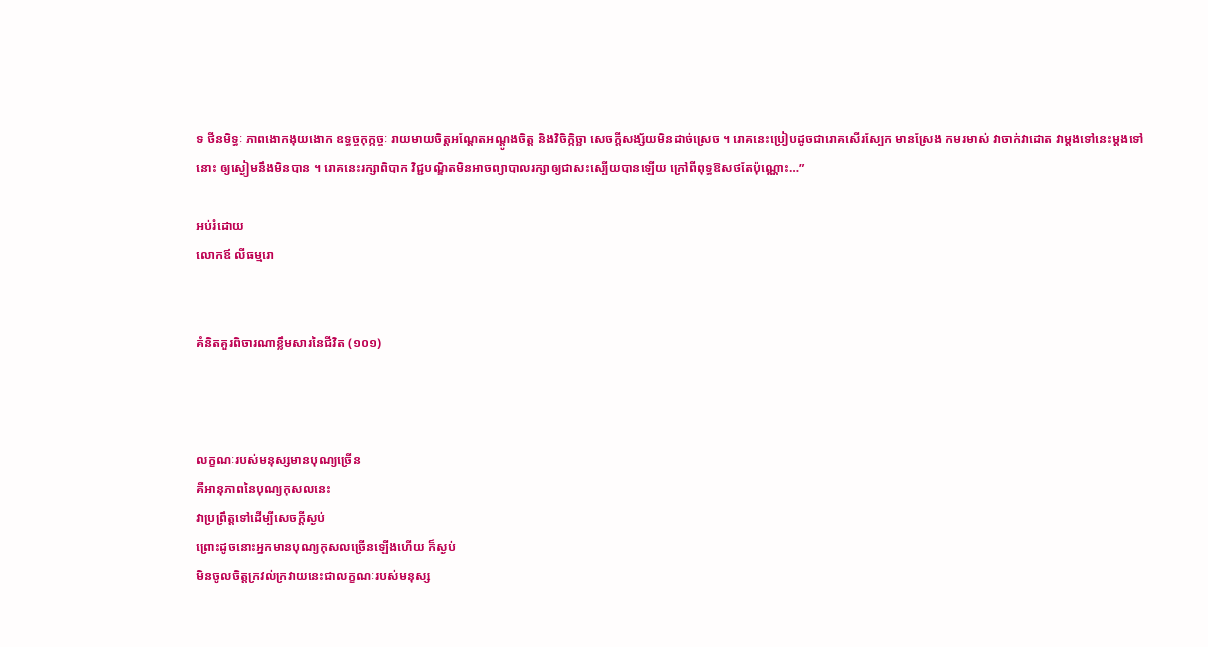ទ ថីនមិទ្ធៈ ភាពងោកងុយងោក ឧទ្ធច្ចកុក្កច្ចៈ រាយមាយចិត្តអណ្ដែតអណ្តូងចិត្ត និងវិចិក្កិច្ឆា សេចក្ដីសង្ស័យមិនដាច់ស្រេច ។ រោគនេះប្រៀបដូចជារោគសើរស្បែក មានស្រែង កមរមាស់ វាចាក់វាដោត វាម្ដងទៅនេះម្ដងទៅនោះ ឲ្យស្ងៀមនឹងមិនបាន ។ រោគនេះរក្សាពិបាក វិជ្ជបណ្ឌិតមិនអាចព្យាបាលរក្សាឲ្យជាសះស្បើយបានឡើយ ក្រៅពីពុទ្ធឱសថតែប៉ុណ្ណោះ…”

អប់រំដោយ
លោកឪ លីធម្មរោ


គំនិតគួរពិចារណាខ្លឹមសារនៃជីវិត (១០១)



លក្ខណៈរបស់មនុស្សមានបុណ្យច្រើន
គឺអានុភាពនៃបុណ្យកុសលនេះ
វាប្រព្រឹត្តទៅដើម្បីសេចក្ដីស្ងប់
ព្រោះដូចនោះអ្នកមានបុណ្យកុសលច្រើនឡើងហើយ ក៏ស្ងប់
មិនចូលចិត្តក្រវល់ក្រវាយនេះជាលក្ខណៈរបស់មនុស្ស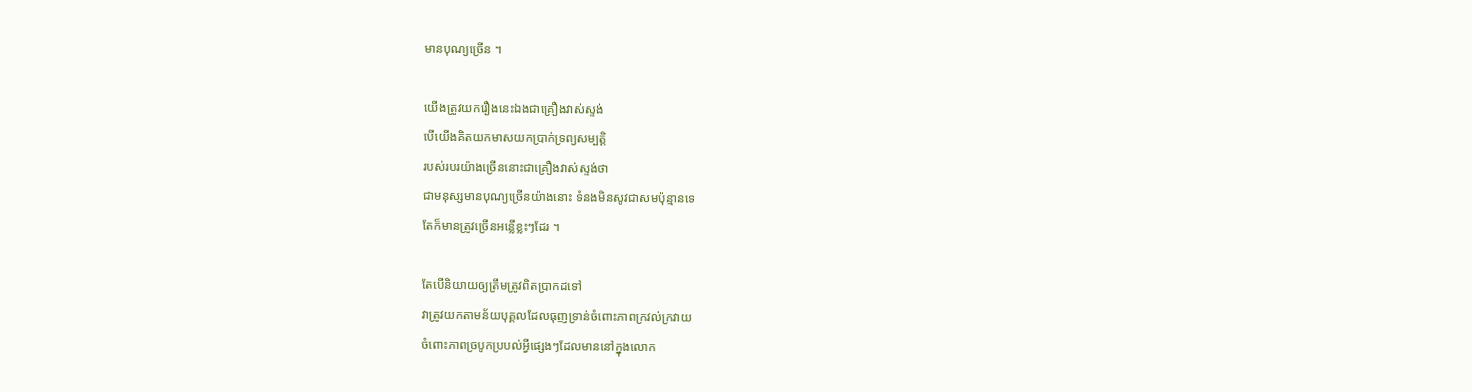មានបុណ្យច្រើន ។

យើងត្រូវយករឿងនេះឯងជាគ្រឿងវាស់ស្ទង់
បើយើងគិតយកមាសយកប្រាក់ទ្រព្យសម្បត្តិ
របស់របរយ៉ាងច្រើននោះជាគ្រឿងវាស់ស្ទង់ថា
ជាមនុស្សមានបុណ្យច្រើនយ៉ាងនោះ ទំនងមិនសូវជាសមប៉ុន្មានទេ
តែក៏មានត្រូវច្រើនអន្លើខ្លះៗដែរ ។

តែបើនិយាយឲ្យត្រឹមត្រូវពិតប្រាកដទៅ
វាត្រូវយកតាមន័យបុគ្គលដែលធុញទ្រាន់ចំពោះភាពក្រវល់ក្រវាយ
ចំពោះភាពច្របូកប្របល់អ្វីផ្សេងៗដែលមាននៅក្នុងលោក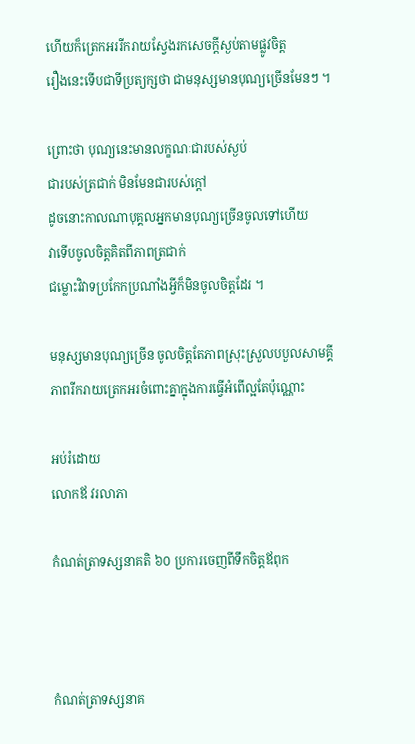ហើយក៏ត្រេកអររីករាយស្វែងរកសេចក្ដីស្ងប់តាមផ្លូវចិត្ត
រឿងនេះទើបជាទីប្រត្យក្សថា ជាមនុស្សមានបុណ្យច្រើនមែនៗ ។

ព្រោះថា បុណ្យនេះមានលក្ខណៈជារបស់ស្ងប់
ជារបស់ត្រជាក់ មិនមែនជារបស់ក្ដៅ
ដូចនោះកាលណាបុគ្គលអ្នកមានបុណ្យច្រើនចូលទៅហើយ
វាទើបចូលចិត្តគិតពីភាពត្រជាក់
ជម្លោះវិវាទប្រកែកប្រណាំងអ្វីក៏មិនចូលចិត្តដែរ ។

មនុស្សមានបុណ្យច្រើន ចូលចិត្តតែភាពស្រុះស្រួលបបួលសាមគ្គី
ភាពរីករាយត្រេកអរចំពោះគ្នាក្នុងការធ្វើអំពើល្អតែប៉ុណ្ណោះ

អប់រំដោយ
លោកឪ វរលាភា

កំណត់ត្រាទស្សនាគតិ ៦០ ប្រការចេញពីទឹកចិត្តឪពុក



កំណត់ត្រាទស្សនាគ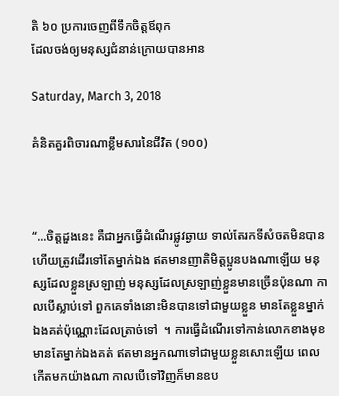តិ ៦០ ប្រការចេញពីទឹកចិត្តឪពុក
ដែលចង់ឲ្យមនុស្សជំនាន់ក្រោយបានអាន

Saturday, March 3, 2018

គំនិតគួរពិចារណាខ្លឹមសារនៃជីវិត (១០០)



“...ចិត្តដួងនេះ គឺជាអ្នកធ្វើដំណើរផ្លូវឆ្ងាយ ទាល់តែរកទីសំចតមិនបាន ហើយត្រូវដើរទៅតែម្នាក់ឯង ឥតមានញាតិមិត្តប្អូនបងណាឡើយ មនុស្សដែលខ្លួនស្រឡាញ់ មនុស្សដែលស្រឡាញ់ខ្លួនមានច្រើនប៉ុនណា កាលបើស្លាប់ទៅ ពួកគេទាំងនោះមិនបានទៅជាមួយខ្លួន មានតែខ្លួនម្នាក់ឯងគត់ប៉ុណ្ណោះដែលត្រាច់ទៅ  ។ ការធ្វើដំណើរទៅកាន់លោកខាងមុខ មានតែម្នាក់ឯងគត់ ឥតមានអ្នកណាទៅជាមួយខ្លួនសោះឡើយ ពេលកើតមកយ៉ាងណា កាលបើទៅវិញក៏មានឧប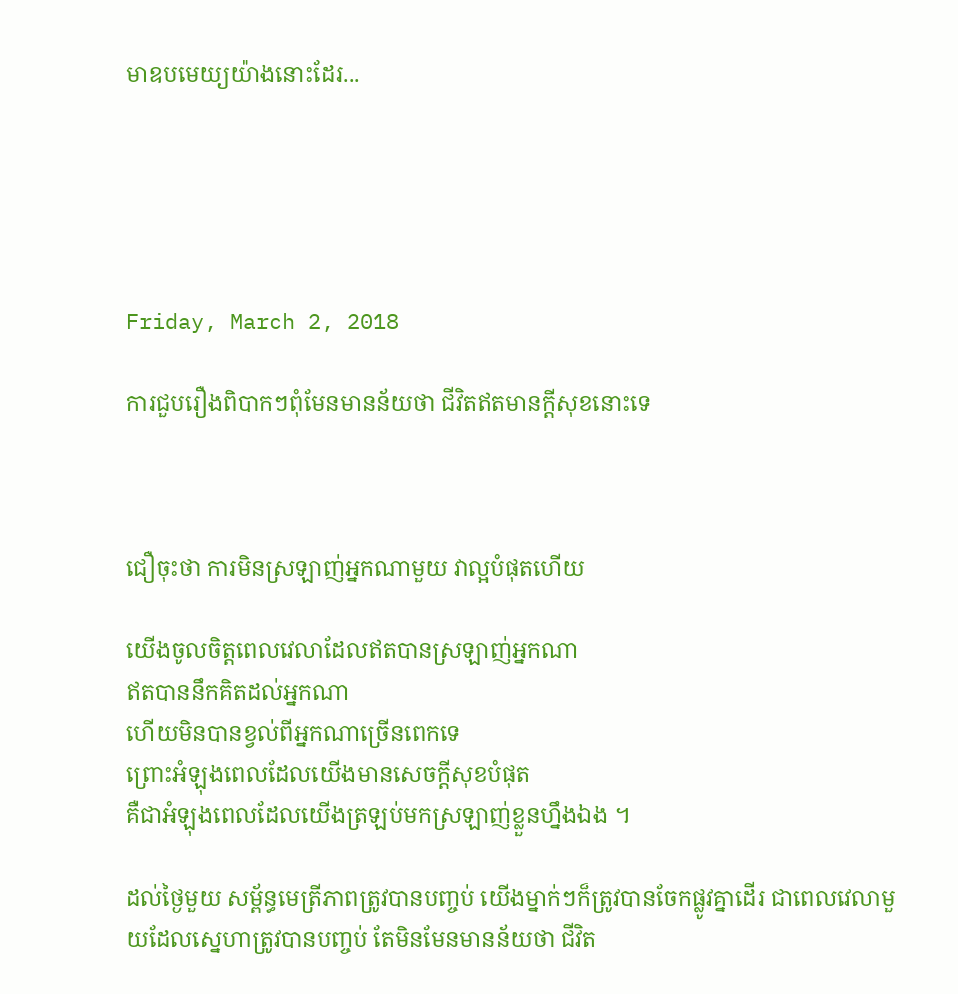មាឧបមេយ្យយ៉ាងនោះដែរ...





Friday, March 2, 2018

ការជួបរឿងពិបាកៗពុំមែនមានន័យថា ជីវិតឥតមានក្ដីសុខនោះទេ



ជឿចុះថា ការមិនស្រឡាញ់អ្នកណាមួយ វាល្អបំផុតហើយ

យើងចូលចិត្តពេលវេលាដែលឥតបានស្រឡាញ់អ្នកណា
ឥតបាននឹកគិតដល់អ្នកណា
ហើយមិនបានខ្វល់ពីអ្នកណាច្រើនពេកទេ
ព្រោះអំឡុងពេលដែលយើងមានសេចក្ដីសុខបំផុត
គឺជាអំឡុងពេលដែលយើងត្រឡប់មកស្រឡាញ់ខ្លួនហ្នឹងឯង ។

ដល់ថ្ងៃមួយ សម្ព័ន្ធមេត្រីភាពត្រូវបានបញ្ចប់ យើងម្នាក់ៗក៏ត្រូវបានចែកផ្លូវគ្នាដើរ ជាពេលវេលាមួយដែលស្នេហាត្រូវបានបញ្ចប់ តែមិនមែនមានន័យថា ជីវិត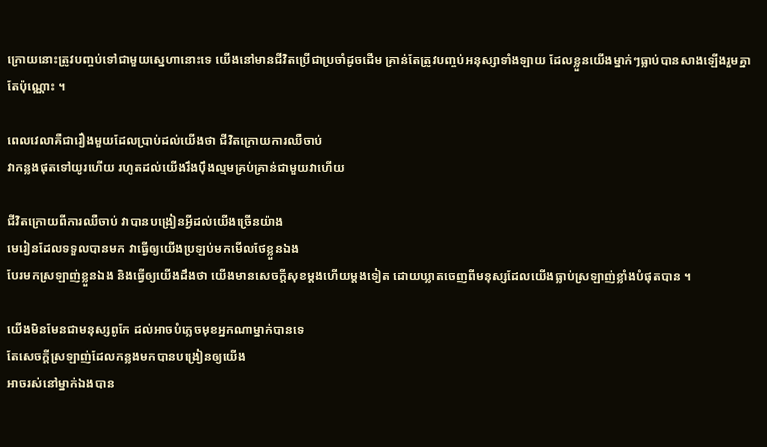ក្រោយនោះត្រូវបញ្ចប់ទៅជាមួយស្នេហានោះទេ យើងនៅមានជីវិតប្រើជាប្រចាំដូចដើម គ្រាន់តែត្រូវបញ្ចប់អនុស្សាទាំងឡាយ ដែលខ្លួនយើងម្នាក់ៗធ្លាប់បានសាងឡើងរួមគ្នាតែប៉ុណ្ណោះ ។

ពេលវេលាគឺជារឿងមួយដែលប្រាប់ដល់យើងថា ជីវិតក្រោយការឈឺចាប់
វាកន្លងផុតទៅយូរហើយ រហូតដល់យើងរឹងប៉ឹងល្មមគ្រប់គ្រាន់ជាមួយវាហើយ

ជីវិតក្រោយពីការឈឺចាប់ វាបានបង្រៀនអ្វីដល់យើងច្រើនយ៉ាង
មេរៀនដែលទទួលបានមក វាធ្វើឲ្យយើងប្រឡប់មកមើលថែខ្លួនឯង
បែរមកស្រឡាញ់ខ្លួនឯង និងធ្វើឲ្យយើងដឹងថា យើងមានសេចក្ដីសុខម្ដងហើយម្ដងទៀត ដោយឃ្លាតចេញពីមនុស្សដែលយើងធ្លាប់ស្រឡាញ់ខ្លាំងបំផុតបាន ។

យើងមិនមែនជាមនុស្សពូកែ ដល់អាចបំភ្លេចមុខអ្នកណាម្នាក់បានទេ
តែសេចក្ដីស្រឡាញ់ដែលកន្លងមកបានបង្រៀនឲ្យយើង
អាចរស់នៅម្នាក់ឯងបាន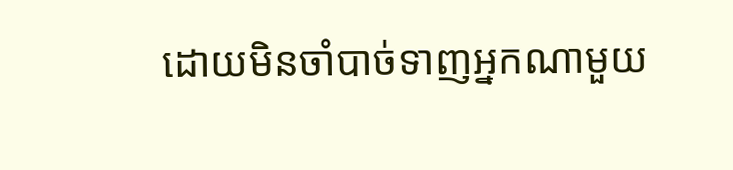ដោយមិនចាំបាច់ទាញអ្នកណាមួយ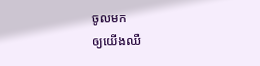ចូលមក
ឲ្យយើងឈឺ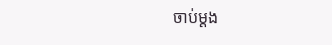ចាប់ម្ដង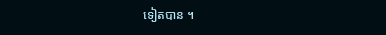ទៀតបាន ។